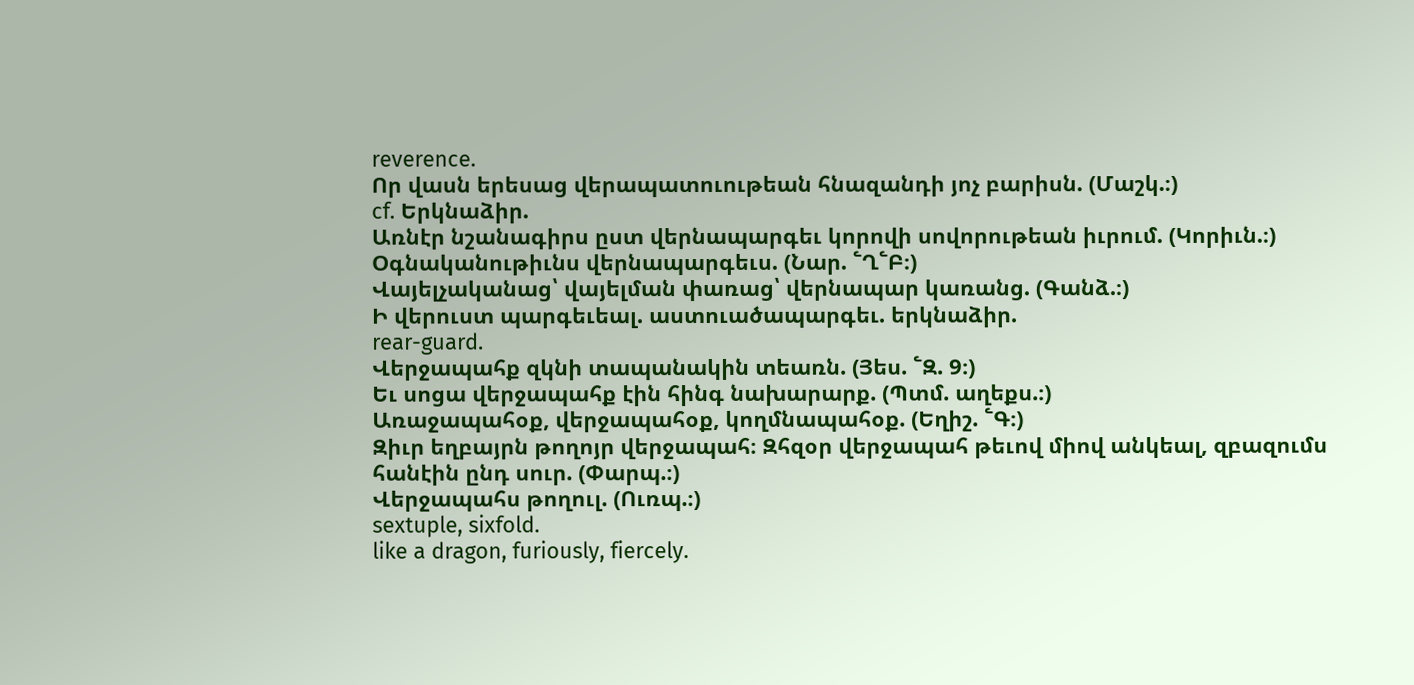reverence.
Որ վասն երեսաց վերապատուութեան հնազանդի յոչ բարիսն. (Մաշկ.։)
cf. Երկնաձիր.
Առնէր նշանագիրս ըստ վերնապարգեւ կորովի սովորութեան իւրում. (Կորիւն.։)
Օգնականութիւնս վերնապարգեւս. (Նար. ՟Ղ՟Բ։)
Վայելչականաց՝ վայելման փառաց՝ վերնապար կառանց. (Գանձ.։)
Ի վերուստ պարգեւեալ. աստուածապարգեւ. երկնաձիր.
rear-guard.
Վերջապահք զկնի տապանակին տեառն. (Յես. ՟Զ. 9։)
Եւ սոցա վերջապահք էին հինգ նախարարք. (Պտմ. աղեքս.։)
Առաջապահօք, վերջապահօք, կողմնապահօք. (Եղիշ. ՟Գ։)
Զիւր եղբայրն թողոյր վերջապահ։ Զհզօր վերջապահ թեւով միով անկեալ, զբազումս հանէին ընդ սուր. (Փարպ.։)
Վերջապահս թողուլ. (Ուռպ.։)
sextuple, sixfold.
like a dragon, furiously, fiercely.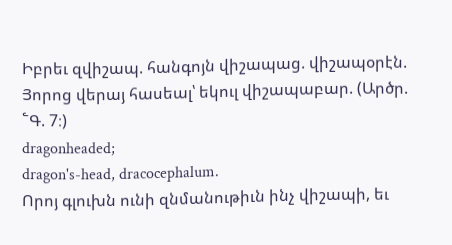Իբրեւ զվիշապ. հանգոյն վիշապաց. վիշապօրէն.
Յորոց վերայ հասեալ՝ եկուլ վիշապաբար. (Արծր. ՟Գ. 7։)
dragonheaded;
dragon's-head, dracocephalum.
Որոյ գլուխն ունի զնմանութիւն ինչ վիշապի, եւ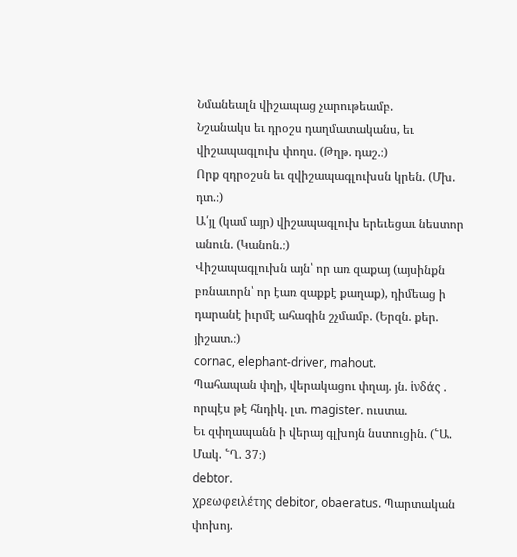Նմանեալն վիշապաց չարութեամբ.
Նշանակս եւ դրօշս դաղմատականս, եւ վիշապագլուխ փողս. (Թղթ. դաշ.։)
Որք զդրօշսն եւ զվիշապագլուխսն կրեն. (Մխ. դտ.։)
Ա՛յլ (կամ այր) վիշապագլուխ երեւեցաւ նեստոր անուն. (Կանոն.։)
Վիշապագլուխն այն՝ որ առ զաքայ (այսինքն բռնաւորն՝ որ էառ զաքքէ քաղաք), դիմեաց ի դարանէ իւրմէ ահագին շչմամբ. (Երզն. քեր. յիշատ.։)
cornac, elephant-driver, mahout.
Պահապան փղի, վերակացու փղայ. յն. ἱνδάς . որպէս թէ հնդիկ. լտ. magister. ուստա.
Եւ զփղապանն ի վերայ գլխոյն նստուցին. (՟Ա. Մակ. ՟Ղ. 37։)
debtor.
χρεωφειλέτης debitor, obaeratus. Պարտական փոխոյ.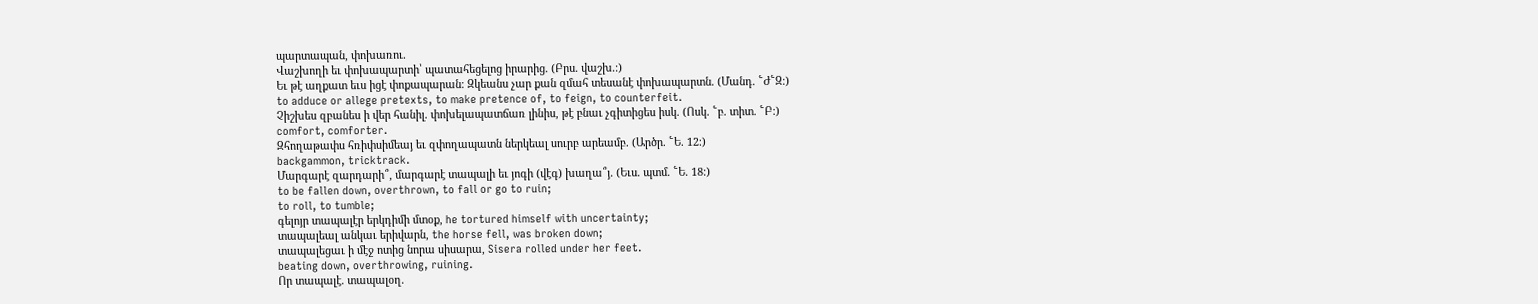պարտապան, փոխառու.
Վաշխողի եւ փոխապարտի՝ պատահեցելոց իրարից. (Բրս. վաշխ.։)
Եւ թէ աղքատ եւս իցէ փոքապարան։ Զկեանս չար քան զմահ տեսանէ փոխապարտն. (Մանդ. ՟Ժ՟Զ։)
to adduce or allege pretexts, to make pretence of, to feign, to counterfeit.
Չիշխես զբանես ի վեր հանիլ. փոխելապատճառ լինիս, թէ բնաւ չգիտիցես իսկ. (Ոսկ. ՟բ. տիտ. ՟Բ։)
comfort, comforter.
Զհողաթափս հռիփսիմեայ եւ զփողապատն ներկեալ սուրբ արեամբ. (Արծր. ՟Ե. 12։)
backgammon, tricktrack.
Մարգարէ զարդարի՞, մարգարէ տապալի եւ յոգի (վէգ) խաղա՞յ. (Եւս. պտմ. ՟Ե. 18։)
to be fallen down, overthrown, to fall or go to ruin;
to roll, to tumble;
գելոյր տապալէր երկդիմի մտօք, he tortured himself with uncertainty;
տապալեալ անկաւ երիվարն, the horse fell, was broken down;
տապալեցաւ ի մէջ ոտից նորա սիսարա, Sisera rolled under her feet.
beating down, overthrowing, ruining.
Որ տապալէ. տապալօղ.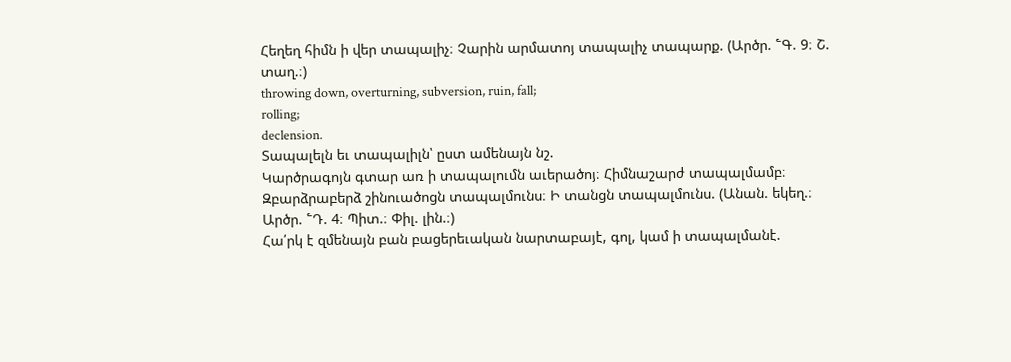Հեղեղ հիմն ի վեր տապալիչ։ Չարին արմատոյ տապալիչ տապարք. (Արծր. ՟Գ. 9։ Շ. տաղ.։)
throwing down, overturning, subversion, ruin, fall;
rolling;
declension.
Տապալելն եւ տապալիլն՝ ըստ ամենայն նշ.
Կարծրագոյն գտար առ ի տապալումն աւերածոյ։ Հիմնաշարժ տապալմամբ։ Զբարձրաբերձ շինուածոցն տապալմունս։ Ի տանցն տապալմունս. (Անան. եկեղ.։ Արծր. ՟Դ. 4։ Պիտ.։ Փիլ. լին.։)
Հա՛րկ է զմենայն բան բացերեւական նարտաբայէ, գոլ, կամ ի տապալմանէ.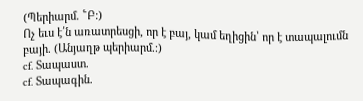(Պերիարմ. ՟Բ։)
Ոչ եւս է՛ն առատրեսցի, որ է բայ, կամ եղիցին՝ որ է տապալումն բայի. (Անյաղթ պերիարմ.։)
cf. Տապաստ.
cf. Տապագին.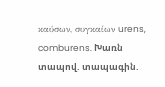καύσων, συγκαίων urens, comburens. Խառն տապով. տապագին.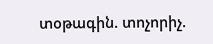տօթագին. տոչորիչ.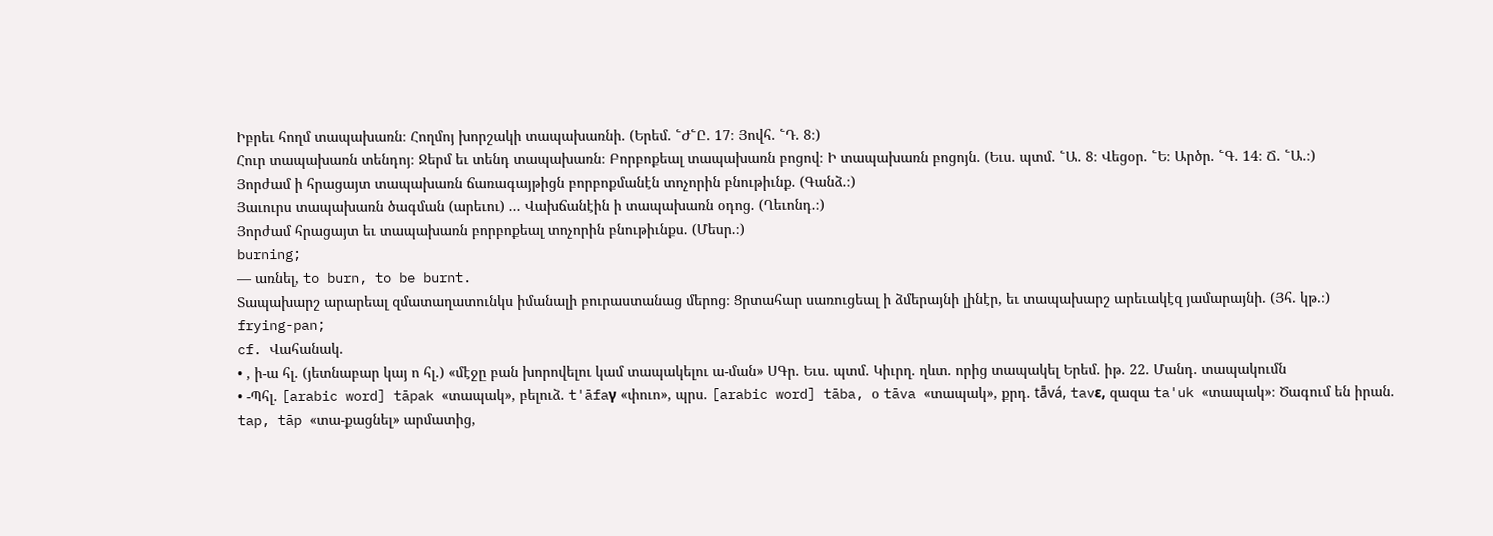Իբրեւ հողմ տապախառն։ Հողմոյ խորշակի տապախառնի. (Երեմ. ՟Ժ՟Ը. 17։ Յովհ. ՟Դ. 8։)
Հուր տապախառն տենդոյ։ Ջերմ եւ տենդ տապախառն։ Բորբոքեալ տապախառն բոցով։ Ի տապախառն բոցոյն. (Եւս. պտմ. ՟Ա. 8։ Վեցօր. ՟Ե։ Արծր. ՟Գ. 14։ Ճ. ՟Ա.։)
Յորժամ ի հրացայտ տապախառն ճառագայթիցն բորբոքմանէն տոչորին բնութիւնք. (Գանձ.։)
Յաւուրս տապախառն ծագման (արեւու) ... Վախճանէին ի տապախառն օդոց. (Ղեւոնդ.։)
Յորժամ հրացայտ եւ տապախառն բորբոքեալ տոչորին բնութիւնքս. (Մեսր.։)
burning;
— առնել, to burn, to be burnt.
Տապախարշ արարեալ զմատաղատունկս իմանալի բուրաստանաց մերոց։ Ցրտահար սառուցեալ ի ձմերայնի լինէր, եւ տապախարշ արեւակէզ յամարայնի. (Յհ. կթ.։)
frying-pan;
cf. Վահանակ.
• , ի-ա հլ. (յետնաբար կայ ո հլ.) «մէջը բան խորովելու կամ տապակելու ա-ման» ՍԳր. Եւս. պտմ. Կիւրղ. ղևտ. որից տապակել Երեմ. իթ. 22. Մանդ. տապակումն
• -Պհլ. [arabic word] tāpak «տապակ», բելուձ. t'āfaγ «փուո», պրս. [arabic word] tāba, օ tāva «տապակ», քրդ. tā̄vá, tavε, զազա ta'uk «տապակ»։ Ծագում են իրան. tap, tāp «տա-քացնել» արմատից,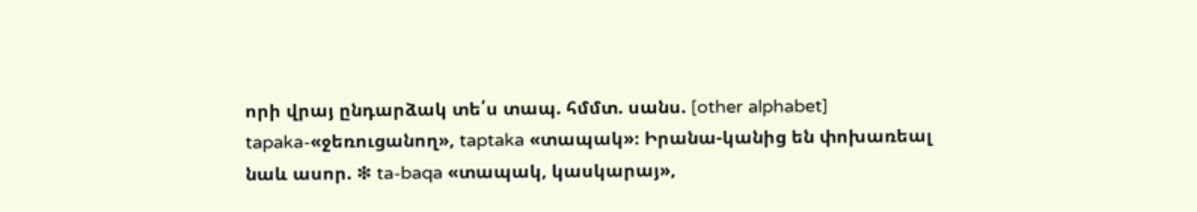որի վրայ ընդարձակ տե՛ս տապ. հմմտ. սանս. [other alphabet] tapaka-«ջեռուցանող», taptaka «տապակ»։ Իրանա-կանից են փոխառեալ նաև ասոր. ❇ ta-baqa «տապակ, կասկարայ»,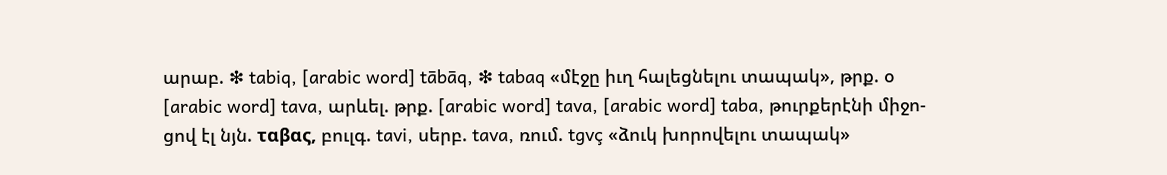արաբ. ❇ tabiq, [arabic word] tābāq, ❇ tabaq «մէջը իւղ հալեցնելու տապակ», թրք. օ [arabic word] tava, արևել. թրք. [arabic word] tava, [arabic word] taba, թուրքերէնի միջո-ցով էլ նյն. ταβας, բուլգ. tavi, սերբ. tava, ռում. tgvç «ձուկ խորովելու տապակ»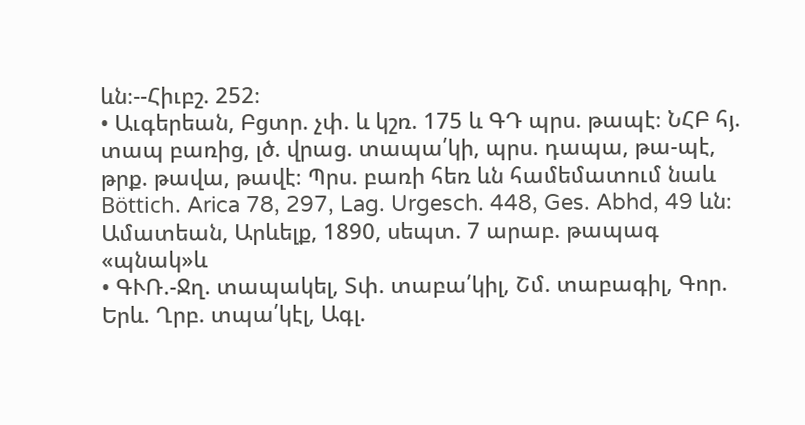ևն։--Հիւբշ. 252։
• Աւգերեան, Բցտր. չփ. և կշռ. 175 և ԳԴ պրս. թապէ։ ՆՀԲ հյ. տապ բառից, լծ. վրաց. տապա՛կի, պրս. դապա, թա-պէ, թրք. թավա, թավէ։ Պրս. բառի հեռ ևն համեմատում նաև Böttich. Arica 78, 297, Lag. Urgesch. 448, Ges. Abhd, 49 ևն։ Ամատեան, Արևելք, 1890, սեպտ. 7 արաբ. թապագ «պնակ»և
• ԳՒՌ.-Ջղ. տապակել, Տփ. տաբա՛կիլ, Շմ. տաբագիլ, Գոր. Երև. Ղրբ. տպա՛կէլ, Ագլ.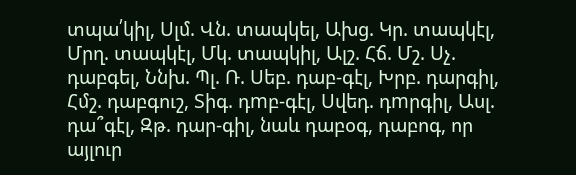տպա՛կիլ, Սլմ. Վն. տապկել, Ախց. Կր. տապկէլ, Մրղ. տապկէլ, Մկ. տապկիլ, Ալշ. Հճ. Մշ. Սչ. դաբգել, Ննխ. Պլ. Ռ. Սեբ. դաբ-գէլ, Խրբ. դարգիլ, Հմշ. դաբգուշ, Տիգ. դmբ-գէլ, Սվեդ. դmրգիլ, Ասլ. դա՞գէլ, Զթ. դար-գիլ, նաև դաբօգ, դաբոգ, որ այլուր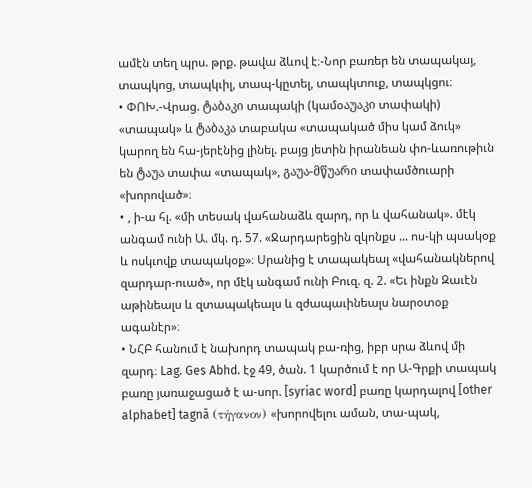ամէն տեղ պրս. թրք. թավա ձևով է։-Նոր բառեր են տապակայ, տապկոց, տապկւիլ, տապ-կըտել, տապկտուք, տապկցու։
• ՓՈԽ.-Վրաց. ტაბაკი տապակի (կամօაუაკი տափակի) «տապակ» և ტაბაკა տաբակա «տապակած միս կամ ձուկ» կարող են հա-յերէնից լինել. բայց յետին իրանեան փո-ևառութիւն են ტაუა տափա «տապակ», გაუა-მწუარი տափամծուարի «խորոված»։
• , ի-ա հլ. «մի տեսակ վահանաձև զարդ, որ և վահանակ». մէկ անգամ ունի Ա. մկ. դ. 57. «Ջարդարեցին զկոնքս ... ոս-կի պսակօք և ոսկւովք տապակօք»։ Սրանից է տապակեալ «վահանակներով զարդար-ուած», որ մէկ անգամ ունի Բուզ. զ. 2. «Եւ ինքն Զաւէն աթինեալս և զտապակեալս և զժապաւինեալս նարօտօք ագանէր»։
• ՆՀԲ հանում է նախորդ տապակ բա-ռից, իբր սրա ձևով մի զարդ։ Lag. Ges Abhd. էջ 49, ծան. 1 կարծում է որ Ա-Գրքի տապակ բառը յառաջացած է ա-սոր. [syriac word] բառը կարդալով [other alphabet] tagnā (τήγανον) «խորովելու աման, տա-պակ,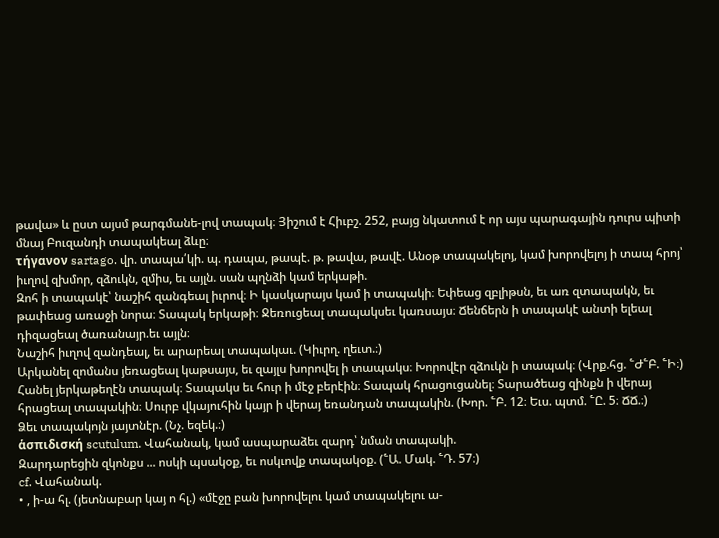թավա» և ըստ այսմ թարգմանե-լով տապակ։ Յիշում է Հիւբշ. 252, բայց նկատում է որ այս պարագային դուրս պիտի մնայ Բուզանդի տապակեալ ձևը։
τήγανον sartago. վր. տապա՛կի. պ. դապա, թապէ. թ. թավա, թավէ. Անօթ տապակելոյ, կամ խորովելոյ ի տապ հրոյ՝ իւղով զխմոր, զձուկն, զմիս, եւ այլն. սան պղնձի կամ երկաթի.
Զոհ ի տապակէ՝ նաշիհ զանգեալ իւրով։ Ի կասկարայս կամ ի տապակի։ Եփեաց զբլիթսն, եւ առ զտապակն, եւ թափեաց առաջի նորա։ Տապակ երկաթի։ Ջեռուցեալ տապակսեւ կառսայս։ Ճենճերն ի տապակէ անտի ելեալ դիզացեալ ծառանայր.եւ այլն։
Նաշիհ իւղով զանդեալ, եւ արարեալ տապակաւ. (Կիւրղ. ղեւտ.։)
Արկանել զոմանս յեռացեալ կաթսայս, եւ զայլս խորովել ի տապակս։ Խորովէր զձուկն ի տապակ։ (Վրք.հց. ՟Ժ՟Բ. ՟Ի։)
Հանել յերկաթեղէն տապակ։ Տապակս եւ հուր ի մէջ բերէին։ Տապակ հրացուցանել։ Տարածեաց զինքն ի վերայ հրացեալ տապակին։ Սուրբ վկայուհին կայր ի վերայ եռանդան տապակին. (Խոր. ՟Բ. 12։ Եւս. պտմ. ՟Ը. 5։ ՃՃ.։)
Ձեւ տապակոյն յայտնէր. (Նչ. եզեկ.։)
ἁσπιδισκή scutulum. Վահանակ, կամ ասպարաձեւ զարդ՝ նման տապակի.
Զարդարեցին զկոնքս ... ոսկի պսակօք, եւ ոսկւովք տապակօք. (՟Ա. Մակ. ՟Դ. 57։)
cf. Վահանակ.
• , ի-ա հլ. (յետնաբար կայ ո հլ.) «մէջը բան խորովելու կամ տապակելու ա-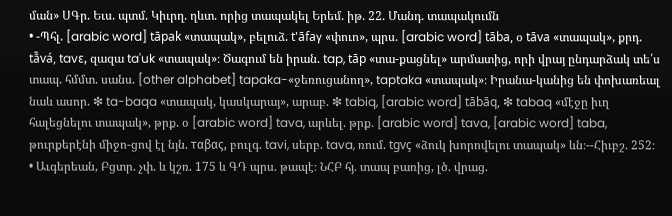ման» ՍԳր. Եւս. պտմ. Կիւրղ. ղևտ. որից տապակել Երեմ. իթ. 22. Մանդ. տապակումն
• -Պհլ. [arabic word] tāpak «տապակ», բելուձ. t'āfaγ «փուո», պրս. [arabic word] tāba, օ tāva «տապակ», քրդ. tā̄vá, tavε, զազա ta'uk «տապակ»։ Ծագում են իրան. tap, tāp «տա-քացնել» արմատից, որի վրայ ընդարձակ տե՛ս տապ. հմմտ. սանս. [other alphabet] tapaka-«ջեռուցանող», taptaka «տապակ»։ Իրանա-կանից են փոխառեալ նաև ասոր. ❇ ta-baqa «տապակ, կասկարայ», արաբ. ❇ tabiq, [arabic word] tābāq, ❇ tabaq «մէջը իւղ հալեցնելու տապակ», թրք. օ [arabic word] tava, արևել. թրք. [arabic word] tava, [arabic word] taba, թուրքերէնի միջո-ցով էլ նյն. ταβας, բուլգ. tavi, սերբ. tava, ռում. tgvç «ձուկ խորովելու տապակ» ևն։--Հիւբշ. 252։
• Աւգերեան, Բցտր. չփ. և կշռ. 175 և ԳԴ պրս. թապէ։ ՆՀԲ հյ. տապ բառից, լծ. վրաց.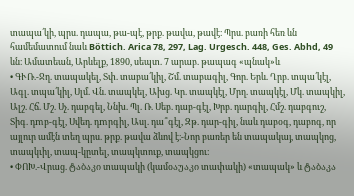տապա՛կի, պրս. դապա, թա-պէ, թրք. թավա, թավէ։ Պրս. բառի հեռ ևն համեմատում նաև Böttich. Arica 78, 297, Lag. Urgesch. 448, Ges. Abhd, 49 ևն։ Ամատեան, Արևելք, 1890, սեպտ. 7 արաբ. թապագ «պնակ»և
• ԳՒՌ.-Ջղ. տապակել, Տփ. տաբա՛կիլ, Շմ. տաբագիլ, Գոր. Երև. Ղրբ. տպա՛կէլ, Ագլ. տպա՛կիլ, Սլմ. Վն. տապկել, Ախց. Կր. տապկէլ, Մրղ. տապկէլ, Մկ. տապկիլ, Ալշ. Հճ. Մշ. Սչ. դաբգել, Ննխ. Պլ. Ռ. Սեբ. դաբ-գէլ, Խրբ. դարգիլ, Հմշ. դաբգուշ, Տիգ. դmբ-գէլ, Սվեդ. դmրգիլ, Ասլ. դա՞գէլ, Զթ. դար-գիլ, նաև դաբօգ, դաբոգ, որ այլուր ամէն տեղ պրս. թրք. թավա ձևով է։-Նոր բառեր են տապակայ, տապկոց, տապկւիլ, տապ-կըտել, տապկտուք, տապկցու։
• ՓՈԽ.-Վրաց. ტაბაკი տապակի (կամօაუაკი տափակի) «տապակ» և ტაბაკა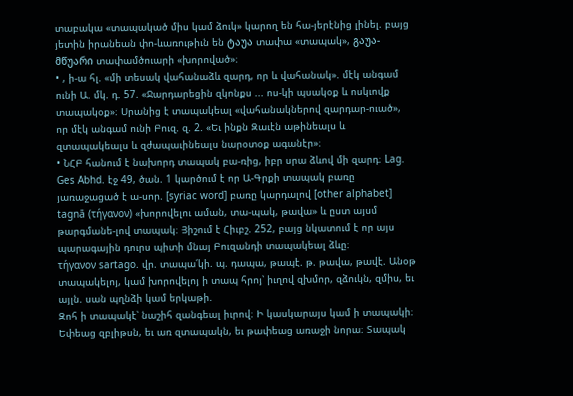տաբակա «տապակած միս կամ ձուկ» կարող են հա-յերէնից լինել. բայց յետին իրանեան փո-ևառութիւն են ტაუა տափա «տապակ», გაუა-მწუარი տափամծուարի «խորոված»։
• , ի-ա հլ. «մի տեսակ վահանաձև զարդ, որ և վահանակ». մէկ անգամ ունի Ա. մկ. դ. 57. «Ջարդարեցին զկոնքս ... ոս-կի պսակօք և ոսկւովք տապակօք»։ Սրանից է տապակեալ «վահանակներով զարդար-ուած», որ մէկ անգամ ունի Բուզ. զ. 2. «Եւ ինքն Զաւէն աթինեալս և զտապակեալս և զժապաւինեալս նարօտօք ագանէր»։
• ՆՀԲ հանում է նախորդ տապակ բա-ռից, իբր սրա ձևով մի զարդ։ Lag. Ges Abhd. էջ 49, ծան. 1 կարծում է որ Ա-Գրքի տապակ բառը յառաջացած է ա-սոր. [syriac word] բառը կարդալով [other alphabet] tagnā (τήγανον) «խորովելու աման, տա-պակ, թավա» և ըստ այսմ թարգմանե-լով տապակ։ Յիշում է Հիւբշ. 252, բայց նկատում է որ այս պարագային դուրս պիտի մնայ Բուզանդի տապակեալ ձևը։
τήγανον sartago. վր. տապա՛կի. պ. դապա, թապէ. թ. թավա, թավէ. Անօթ տապակելոյ, կամ խորովելոյ ի տապ հրոյ՝ իւղով զխմոր, զձուկն, զմիս, եւ այլն. սան պղնձի կամ երկաթի.
Զոհ ի տապակէ՝ նաշիհ զանգեալ իւրով։ Ի կասկարայս կամ ի տապակի։ Եփեաց զբլիթսն, եւ առ զտապակն, եւ թափեաց առաջի նորա։ Տապակ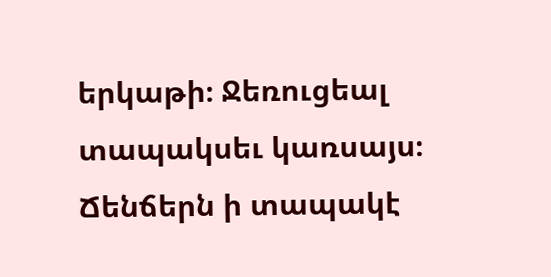երկաթի։ Ջեռուցեալ տապակսեւ կառսայս։ Ճենճերն ի տապակէ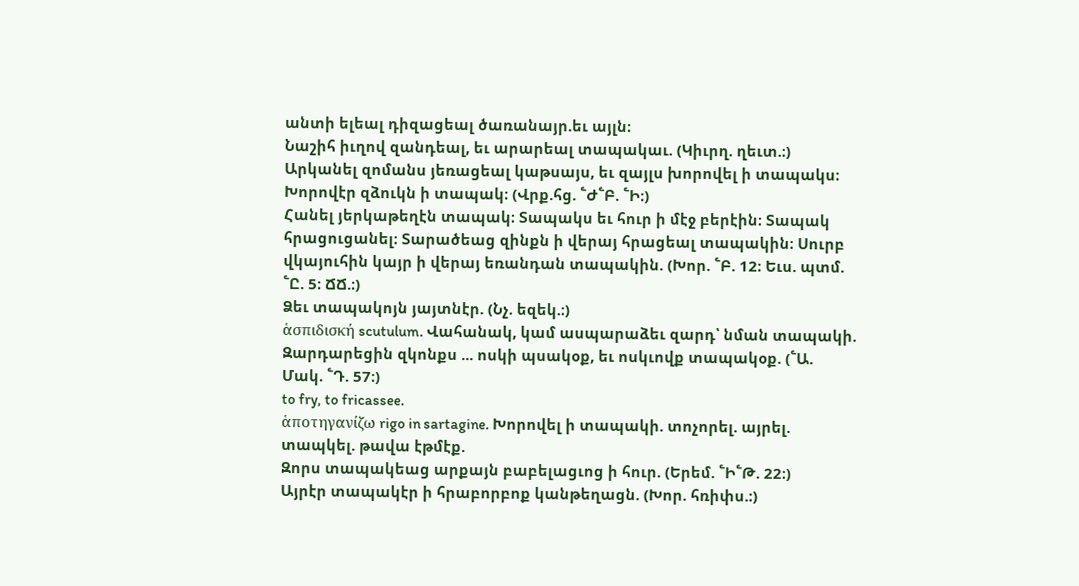անտի ելեալ դիզացեալ ծառանայր.եւ այլն։
Նաշիհ իւղով զանդեալ, եւ արարեալ տապակաւ. (Կիւրղ. ղեւտ.։)
Արկանել զոմանս յեռացեալ կաթսայս, եւ զայլս խորովել ի տապակս։ Խորովէր զձուկն ի տապակ։ (Վրք.հց. ՟Ժ՟Բ. ՟Ի։)
Հանել յերկաթեղէն տապակ։ Տապակս եւ հուր ի մէջ բերէին։ Տապակ հրացուցանել։ Տարածեաց զինքն ի վերայ հրացեալ տապակին։ Սուրբ վկայուհին կայր ի վերայ եռանդան տապակին. (Խոր. ՟Բ. 12։ Եւս. պտմ. ՟Ը. 5։ ՃՃ.։)
Ձեւ տապակոյն յայտնէր. (Նչ. եզեկ.։)
ἁσπιδισκή scutulum. Վահանակ, կամ ասպարաձեւ զարդ՝ նման տապակի.
Զարդարեցին զկոնքս ... ոսկի պսակօք, եւ ոսկւովք տապակօք. (՟Ա. Մակ. ՟Դ. 57։)
to fry, to fricassee.
ἁποτηγανίζω rigo in sartagine. Խորովել ի տապակի. տոչորել. այրել. տապկել. թավա էթմէք.
Զորս տապակեաց արքայն բաբելացւոց ի հուր. (Երեմ. ՟Ի՟Թ. 22։)
Այրէր տապակէր ի հրաբորբոք կանթեղացն. (Խոր. հռիփս.։)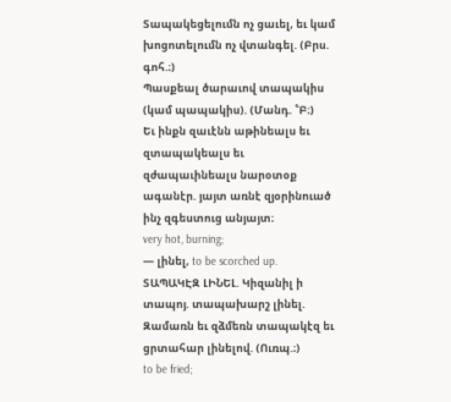Տապակեցելումն ոչ ցաւել, եւ կամ խոցոտելումն ոչ վտանգել. (Բրս. գոհ.։)
Պասքեալ ծարաւով տապակիս (կամ պապակիս). (Մանդ. ՟Բ։)
Եւ ինքն զաւէնն աթինեալս եւ զտապակեալս եւ զժապաւինեալս նարօտօք ագանէր. յայտ առնէ զյօրինուած ինչ զգեստուց անյայտ։
very hot, burning;
— լինել, to be scorched up.
ՏԱՊԱԿԷԶ ԼԻՆԵԼ. Կիզանիլ ի տապոյ. տապախարշ լինել.
Զամառն եւ զձմեռն տապակէզ եւ ցրտահար լինելով. (Ուռպ.։)
to be fried;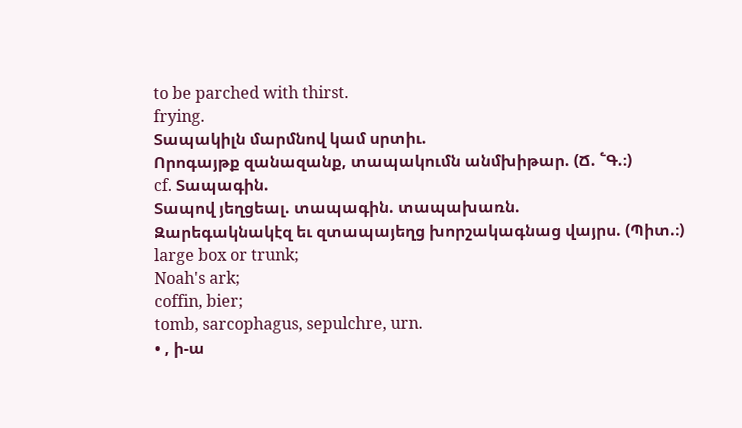to be parched with thirst.
frying.
Տապակիլն մարմնով կամ սրտիւ.
Որոգայթք զանազանք, տապակումն անմխիթար. (Ճ. ՟Գ.։)
cf. Տապագին.
Տապով յեղցեալ. տապագին. տապախառն.
Զարեգակնակէզ եւ զտապայեղց խորշակագնաց վայրս. (Պիտ.։)
large box or trunk;
Noah's ark;
coffin, bier;
tomb, sarcophagus, sepulchre, urn.
• , ի-ա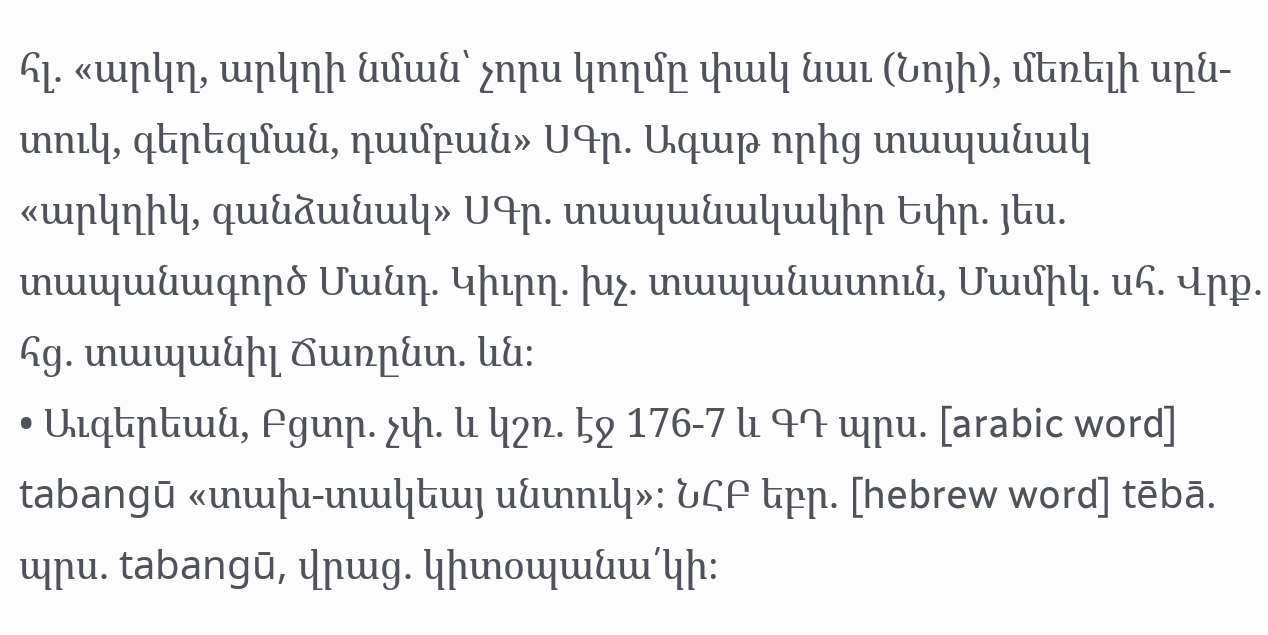հլ. «արկղ, արկղի նման՝ չորս կողմը փակ նաւ (Նոյի), մեռելի սըն-տուկ, գերեզման, դամբան» ՍԳր. Ագաթ որից տապանակ «արկղիկ, գանձանակ» ՍԳր. տապանակակիր Եփր. յես. տապանագործ Մանդ. Կիւրղ. խչ. տապանատուն, Մամիկ. սհ. Վրք. հց. տապանիլ Ճառընտ. ևն։
• Աւգերեան, Բցտր. չփ. և կշռ. էջ 176-7 և ԳԴ պրս. [arabic word] tabangū «տախ-տակեայ սնտուկ»։ ՆՀԲ եբր. [hebrew word] tēbā. պրս. tabangū, վրաց. կիտօպանա՛կի։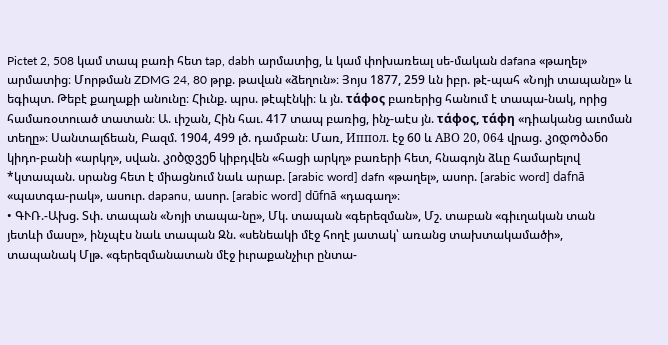Pictet 2, 508 կամ տապ բառի հետ tap, dabh արմատից, և կամ փոխառեալ սե-մական dafana «թաղել» արմատից։ Մորթման ZDMG 24, 80 թրք. թավան «ձեղուն»։ Յոյս 1877, 259 ևն իբր. թէ-պահ «Նոյի տապանը» և եգիպտ. Թեբէ քաղաքի անունը։ Հիւնք. պրս. թէպէնկի։ և յն. τάφος բառերից հանում է տապա-նակ, որից համառօտուած տատան։ Ա. ւիշան, Հին հաւ. 417 տապ բառից, ինչ-աէս յն. τάφος, τάφη «դիականց աւոման տեղը»։ Սանտալճեան, Բազմ. 1904, 499 լծ. դամբան։ Մառ, Иппoл. էջ 60 և AВО 20, 064 վրաց. კიდობანი կիդո-բանի «արկղ», սվան. კიბდვენ կիբդվեն «հացի արկղ» բառերի հետ, հնագոյն ձևը համարելով *կտապան. սրանց հետ է միացնում նաև արաբ. [arabic word] dafn «թաղել», ասոր. [arabic word] dafnā «պատգա-րակ», ասուր. dapanu, ասոր. [arabic word] dūfnā «դագաղ»։
• ԳՒՌ.-Ախց. Տփ. տապան «Նոյի տապա-նը», Մկ. տապան «գերեզման», Մշ. տաբան «գիւղական տան յետևի մասը», ինչպէս նաև տապան Զն. «սենեակի մէջ հողէ յատակ՝ առանց տախտակամածի», տապանակ Մլթ. «գերեզմանատան մէջ իւրաքանչիւր ընտա-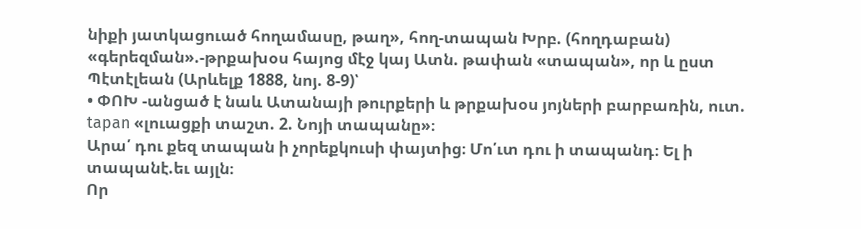նիքի յատկացուած հողամասը, թաղ», հող-տապան Խրբ. (հողդաբան) «գերեզման».-թրքախօս հայոց մէջ կայ Ատն. թափան «տապան», որ և ըստ Պէտէլեան (Արևելք 1888, նոյ. 8-9)՝
• ՓՈԽ -անցած է նաև Ատանայի թուրքերի և թրքախօս յոյների բարբառին, ուտ. tapan «լուացքի տաշտ. 2. Նոյի տապանը»։
Արա՛ դու քեզ տապան ի չորեքկուսի փայտից։ Մո՛ւտ դու ի տապանդ։ Ել ի տապանէ.եւ այլն։
Որ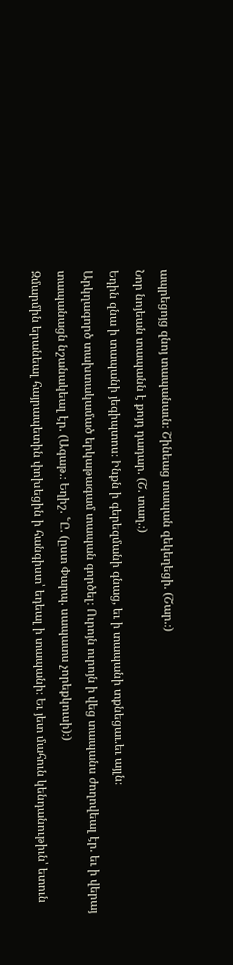ապրեցոյց զնոյ տապանաւն։ Շինեաց տապան զեկեղեցի. (Շար.։)
Նոր նոյեան տապանն է քոյդ դադար. (Շ. տաղ.։)
Եդին զնա ի տապանի յեգիպտոս։ Ինքն ի գերեզմանի գնաց, եւ ի տապանի տքնեցաւ.եւ այլն։
Արկղագործ տախտակամած երկաթագամ տապան գործել։ Ուրոյն ուրոյն ի վեց տապանս ժողովեալ էր. եւ ի վերայ տապանացն նշանակեալ էր. (Ագաթ.։ Եղիշ. ՟Ը. (ըստ Փարպ. սապատս չորեքկուսի)։)
Զմարմին երանեալ հայրապետին փոխեցին ի հանգիստ՝ եդեալ ի տապանի։ Եւ յետ մահուն կենդանութիւն՝ ետուն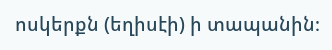ոսկերքն (եղիսէի) ի տապանին։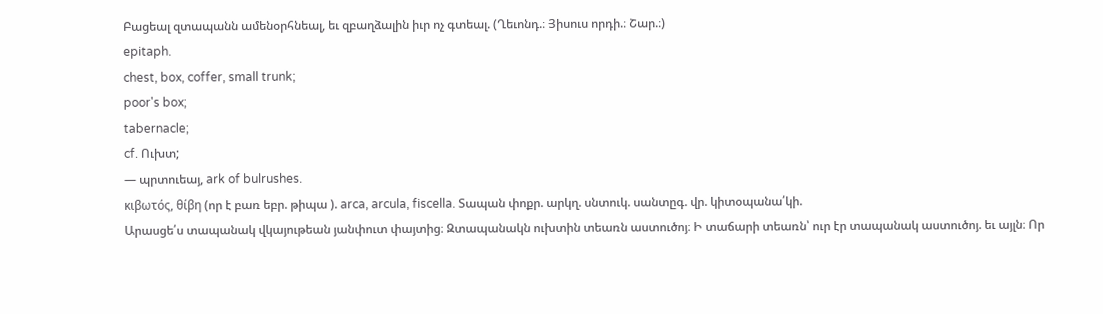Բացեալ զտապանն ամենօրհնեալ, եւ զբաղձալին իւր ոչ գտեալ. (Ղեւոնդ.։ Յիսուս որդի.։ Շար.։)
epitaph.
chest, box, coffer, small trunk;
poor's box;
tabernacle;
cf. Ուխտ;
— պրտուեայ, ark of bulrushes.
κιβωτός, θίβη (որ է բառ եբր. թիպա ). arca, arcula, fiscella. Տապան փոքր. արկղ. սնտուկ. սանտըգ. վր. կիտօպանա՛կի.
Արասցե՛ս տապանակ վկայութեան յանփուտ փայտից։ Զտապանակն ուխտին տեառն աստուծոյ։ Ի տաճարի տեառն՝ ուր էր տապանակ աստուծոյ. եւ այլն։ Որ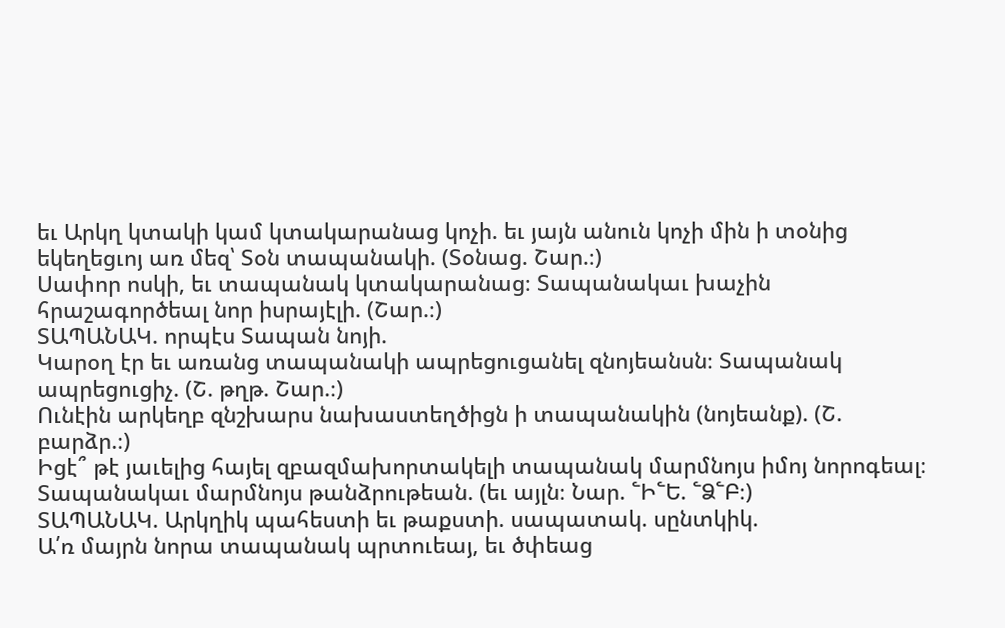եւ Արկղ կտակի կամ կտակարանաց կոչի. եւ յայն անուն կոչի մին ի տօնից եկեղեցւոյ առ մեզ՝ Տօն տապանակի. (Տօնաց. Շար.։)
Սափոր ոսկի, եւ տապանակ կտակարանաց։ Տապանակաւ խաչին հրաշագործեալ նոր իսրայէլի. (Շար.։)
ՏԱՊԱՆԱԿ. որպէս Տապան նոյի.
Կարօղ էր եւ առանց տապանակի ապրեցուցանել զնոյեանսն։ Տապանակ ապրեցուցիչ. (Շ. թղթ. Շար.։)
Ունէին արկեղբ զնշխարս նախաստեղծիցն ի տապանակին (նոյեանք). (Շ. բարձր.։)
Իցէ՞ թէ յաւելից հայել զբազմախորտակելի տապանակ մարմնոյս իմոյ նորոգեալ։ Տապանակաւ մարմնոյս թանձրութեան. (եւ այլն։ Նար. ՟Ի՟Ե. ՟Ձ՟Բ։)
ՏԱՊԱՆԱԿ. Արկղիկ պահեստի եւ թաքստի. սապատակ. սընտկիկ.
Ա՛ռ մայրն նորա տապանակ պրտուեայ, եւ ծփեաց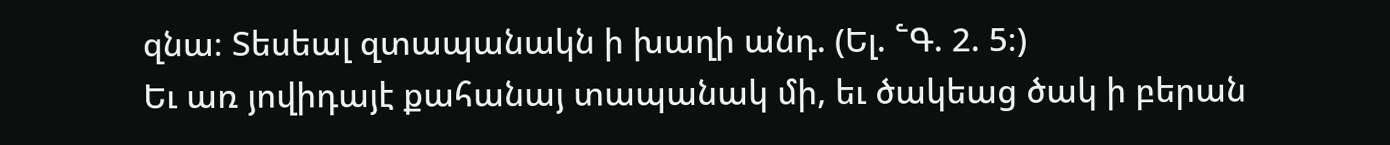զնա։ Տեսեալ զտապանակն ի խաղի անդ. (Ել. ՟Գ. 2. 5։)
Եւ առ յովիդայէ քահանայ տապանակ մի, եւ ծակեաց ծակ ի բերան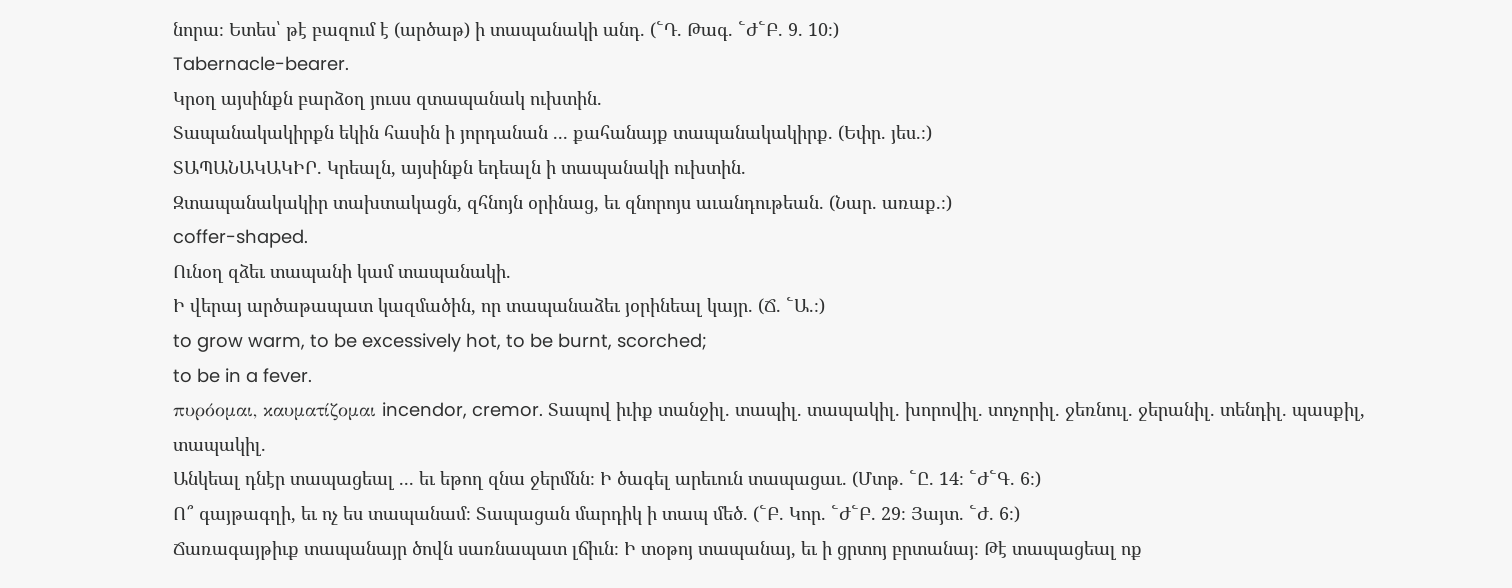նորա։ Ետես՝ թէ բազում է (արծաթ) ի տապանակի անդ. (՟Դ. Թագ. ՟Ժ՟Բ. 9. 10։)
Tabernacle-bearer.
Կրօղ այսինքն բարձօղ յուսս զտապանակ ուխտին.
Տապանակակիրքն եկին հասին ի յորդանան ... քահանայք տապանակակիրք. (Եփր. յես.։)
ՏԱՊԱՆԱԿԱԿԻՐ. Կրեալն, այսինքն եդեալն ի տապանակի ուխտին.
Զտապանակակիր տախտակացն, զհնոյն օրինաց, եւ զնորոյս աւանդութեան. (Նար. առաք.։)
coffer-shaped.
Ունօղ զձեւ տապանի կամ տապանակի.
Ի վերայ արծաթապատ կազմածին, որ տապանաձեւ յօրինեալ կայր. (Ճ. ՟Ա.։)
to grow warm, to be excessively hot, to be burnt, scorched;
to be in a fever.
πυρόομαι, καυματίζομαι incendor, cremor. Տապով իւիք տանջիլ. տապիլ. տապակիլ. խորովիլ. տոչորիլ. ջեռնուլ. ջերանիլ. տենդիլ. պասքիլ, տապակիլ.
Անկեալ դնէր տապացեալ ... եւ եթող զնա ջերմնն։ Ի ծագել արեւուն տապացաւ. (Մտթ. ՟Ը. 14։ ՟Ժ՟Գ. 6։)
Ո՞ գայթագղի, եւ ոչ ես տապանամ։ Տապացան մարդիկ ի տապ մեծ. (՟Բ. Կոր. ՟Ժ՟Բ. 29։ Յայտ. ՟Ժ. 6։)
Ճառագայթիւք տապանայր ծովն սառնապատ լճիւն։ Ի տօթոյ տապանայ, եւ ի ցրտոյ բրտանայ։ Թէ տապացեալ ոք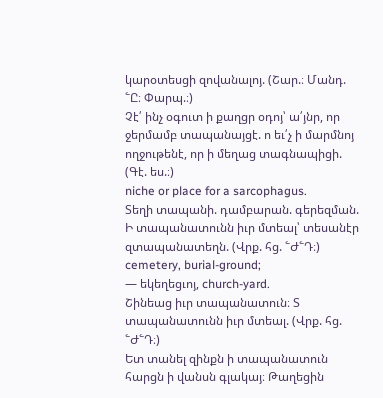կարօտեսցի զովանալոյ. (Շար.։ Մանդ. ՟Ը։ Փարպ.։)
Չէ՛ ինչ օգուտ ի քաղցր օդոյ՝ ա՛յնր, որ ջերմամբ տապանայցէ. ո եւ՛չ ի մարմնոյ ողջութենէ, որ ի մեղաց տագնապիցի. (Գէ. ես.։)
niche or place for a sarcophagus.
Տեղի տապանի. դամբարան. գերեզման.
Ի տապանատունն իւր մտեալ՝ տեսանէր զտապանատեղն. (Վրք. հց. ՟Ժ՟Դ։)
cemetery, burial-ground;
— եկեղեցւոյ, church-yard.
Շինեաց իւր տապանատուն։ Տ տապանատունն իւր մտեալ. (Վրք. հց. ՟Ժ՟Դ։)
Ետ տանել զինքն ի տապանատուն հարցն ի վանսն գլակայ։ Թաղեցին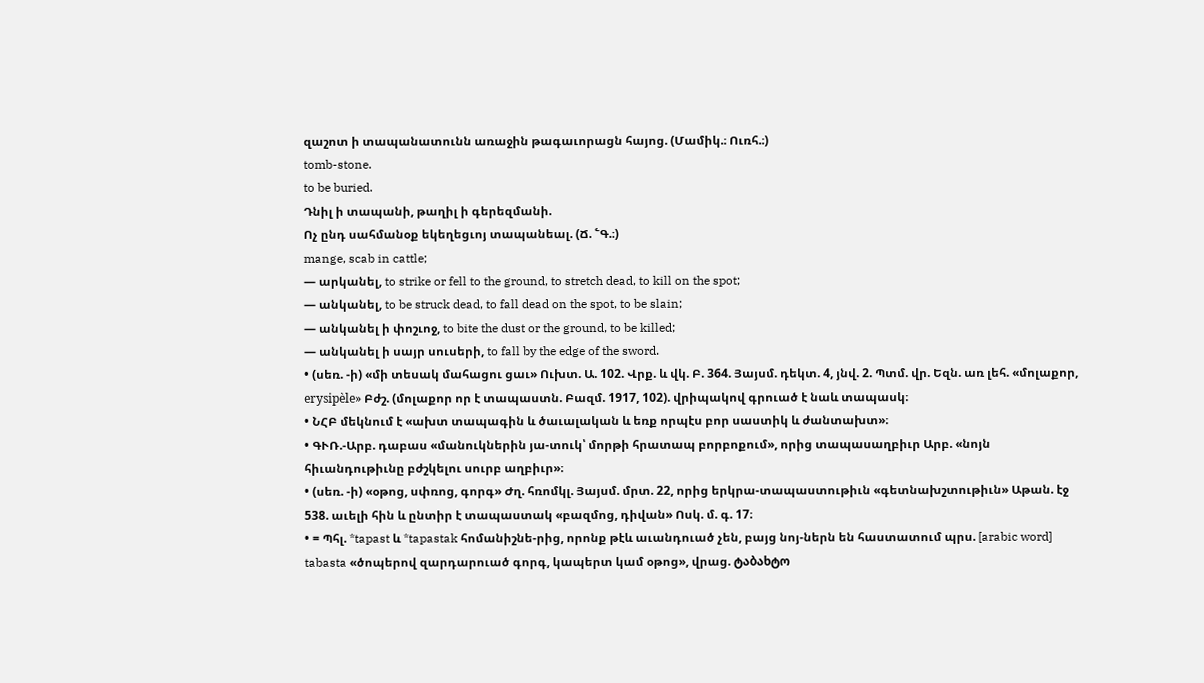զաշոտ ի տապանատունն առաջին թագաւորացն հայոց. (Մամիկ.։ Ուռհ.։)
tomb-stone.
to be buried.
Դնիլ ի տապանի, թաղիլ ի գերեզմանի.
Ոչ ընդ սահմանօք եկեղեցւոյ տապանեալ. (Ճ. ՟Գ.։)
mange, scab in cattle;
— արկանել, to strike or fell to the ground, to stretch dead, to kill on the spot;
— անկանել, to be struck dead, to fall dead on the spot, to be slain;
— անկանել ի փոշւոջ, to bite the dust or the ground, to be killed;
— անկանել ի սայր սուսերի, to fall by the edge of the sword.
• (սեռ. -ի) «մի տեսակ մահացու ցաւ» Ուխտ. Ա. 102. Վրք. և վկ. Բ. 364. Յայսմ. դեկտ. 4, յնվ. 2. Պտմ. վր. Եզն. առ լեհ. «մոլաքոր, erysipèle» Բժշ. (մոլաքոր որ է տապաստն. Բազմ. 1917, 102). վրիպակով գրուած է նաև տապասկ։
• ՆՀԲ մեկնում է «ախտ տապագին և ծաւալական և եռք որպէս բոր սաստիկ և ժանտախտ»։
• ԳՒՌ.-Արբ. դաբաս «մանուկներին յա-տուկ՝ մորթի հրատապ բորբոքում», որից տապասաղբիւր Արբ. «նոյն հիւանդութիւնը բժշկելու սուրբ աղբիւր»։
• (սեռ. -ի) «օթոց, սփռոց, գորգ» Ժղ. հռոմկլ. Յայսմ. մրտ. 22, որից երկրա-տապաստութիւն «գետնախշտութիւն» Աթան. էջ 538. աւելի հին և ընտիր է տապաստակ «բազմոց, դիվան» Ոսկ. մ. գ. 17։
• = Պհլ. *tapast և *tapastak հոմանիշնե-րից, որոնք թէև աւանդուած չեն, բայց նոյ-ներն են հաստատում պրս. [arabic word] tabasta «ծոպերով զարդարուած գորգ, կապերտ կամ օթոց», վրաց. ტაბახტო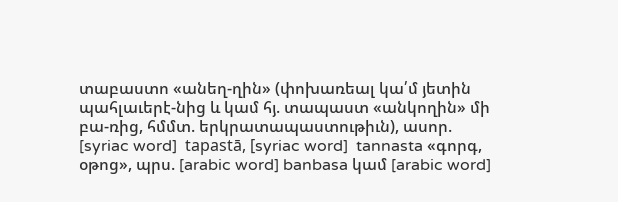տաբաստո «անեղ-ղին» (փոխառեալ կա՛մ յետին պահլաւերէ-նից և կամ հյ. տապաստ «անկողին» մի բա-ռից, հմմտ. երկրատապաստութիւն), ասոր. [syriac word]  tapastā, [syriac word]  tannasta «գորգ, օթոց», պրս. [arabic word] banbasa կամ [arabic word]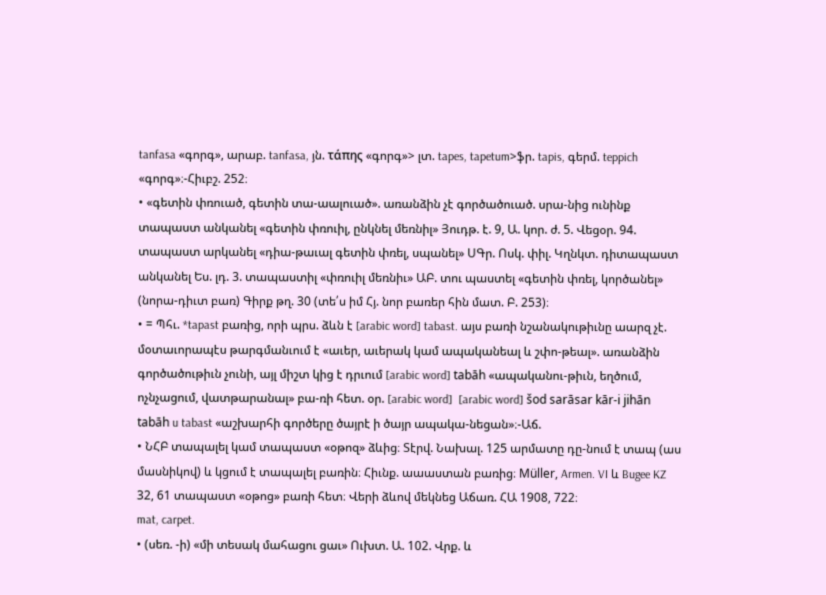tanfasa «գորգ», արաբ. tanfasa, յն. τάπης «գորգ»> լտ. tapes, tapetum>ֆր. tapis, գերմ. teppich «գորգ»։-Հիւբշ. 252։
• «գետին փռուած, գետին տա-աալուած». առանձին չէ գործածուած. սրա-նից ունինք տապաստ անկանել «գետին փռուիլ, ընկնել մեռնիլ» Յուդթ. է. 9, Ա. կոր. ժ. 5. Վեցօր. 94. տապաստ արկանել «դիա-թաւալ գետին փռել, սպանել» ՍԳր. Ոսկ. փիլ. Կղնկտ. դիտապաստ անկանել Ես. լդ. 3. տապաստիլ «փռուիլ մեռնիւ» ԱԲ. տու պաստել «գետին փռել, կործանել» (նորա-դիւտ բառ) Գիրք թղ. 30 (տե՛ս իմ Հյ. նոր բառեր հին մատ. Բ. 253)։
• = Պհւ. *tapast բառից, որի պրս. ձևն է [arabic word] tabast. այս բառի նշանակութիւնը աարզ չէ. մօտաւորապէս թարգմանւում է «աւեր, աւերակ կամ ապականեալ և շփո-թեալ». առանձին գործածութիւն չունի, այլ միշտ կից է դրւում [arabic word] tabāh «ապականու-թիւն, եղծում, ոչնչացում, վատթարանալ» բա-ռի հետ. օր. [arabic word]  [arabic word] šod sarāsar kār-i jihān tabāh u tabast «աշխարհի գործերը ծայրէ ի ծայր ապակա-նեցան»։-Աճ.
• ՆՀԲ տապալել կամ տապաստ «օթոզ» ձևից։ Տէրվ. Նախալ. 125 արմատը դը-նում է տապ (աս մասնիկով) և կցում է տապալել բառին։ Հիւնք. աաաստան բառից։ Müller, Armen. VI և Bugee KZ 32, 61 տապաստ «օթոց» բառի հետ։ Վերի ձևով մեկնեց Աճառ. ՀԱ 1908, 722։
mat, carpet.
• (սեռ. -ի) «մի տեսակ մահացու ցաւ» Ուխտ. Ա. 102. Վրք. և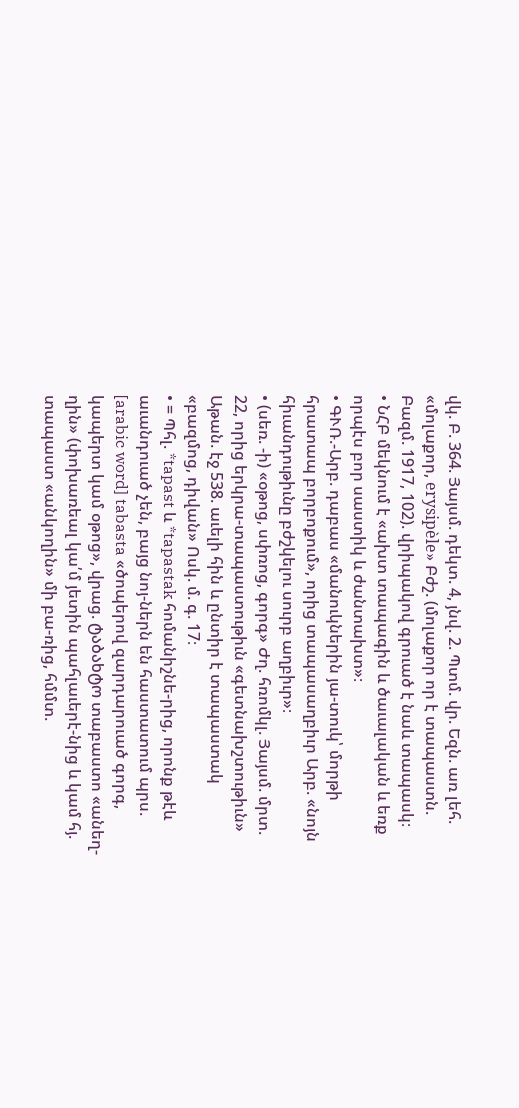վկ. Բ. 364. Յայսմ. դեկտ. 4, յնվ. 2. Պտմ. վր. Եզն. առ լեհ. «մոլաքոր, erysipèle» Բժշ. (մոլաքոր որ է տապաստն. Բազմ. 1917, 102). վրիպակով գրուած է նաև տապասկ։
• ՆՀԲ մեկնում է «ախտ տապագին և ծաւալական և եռք որպէս բոր սաստիկ և ժանտախտ»։
• ԳՒՌ.-Արբ. դաբաս «մանուկներին յա-տուկ՝ մորթի հրատապ բորբոքում», որից տապասաղբիւր Արբ. «նոյն հիւանդութիւնը բժշկելու սուրբ աղբիւր»։
• (սեռ. -ի) «օթոց, սփռոց, գորգ» Ժղ. հռոմկլ. Յայսմ. մրտ. 22, որից երկրա-տապաստութիւն «գետնախշտութիւն» Աթան. էջ 538. աւելի հին և ընտիր է տապաստակ «բազմոց, դիվան» Ոսկ. մ. գ. 17։
• = Պհլ. *tapast և *tapastak հոմանիշնե-րից, որոնք թէև աւանդուած չեն, բայց նոյ-ներն են հաստատում պրս. [arabic word] tabasta «ծոպերով զարդարուած գորգ, կապերտ կամ օթոց», վրաց. ტაბახტო տաբաստո «անեղ-ղին» (փոխառեալ կա՛մ յետին պահլաւերէ-նից և կամ հյ. տապաստ «անկողին» մի բա-ռից, հմմտ.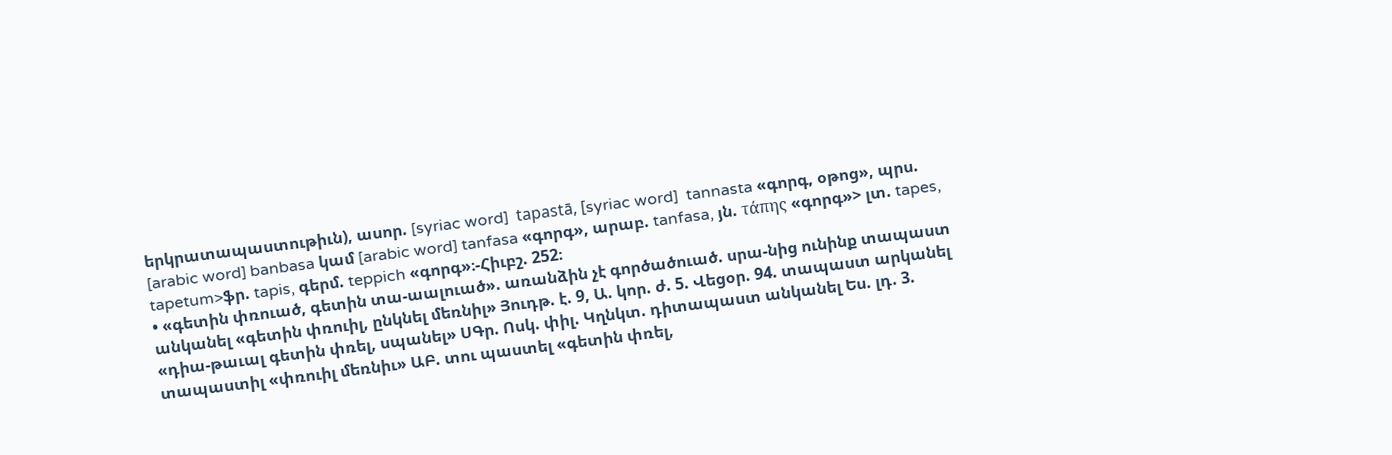երկրատապաստութիւն), ասոր. [syriac word]  tapastā, [syriac word]  tannasta «գորգ, օթոց», պրս. [arabic word] banbasa կամ [arabic word] tanfasa «գորգ», արաբ. tanfasa, յն. τάπης «գորգ»> լտ. tapes, tapetum>ֆր. tapis, գերմ. teppich «գորգ»։-Հիւբշ. 252։
• «գետին փռուած, գետին տա-աալուած». առանձին չէ գործածուած. սրա-նից ունինք տապաստ անկանել «գետին փռուիլ, ընկնել մեռնիլ» Յուդթ. է. 9, Ա. կոր. ժ. 5. Վեցօր. 94. տապաստ արկանել «դիա-թաւալ գետին փռել, սպանել» ՍԳր. Ոսկ. փիլ. Կղնկտ. դիտապաստ անկանել Ես. լդ. 3. տապաստիլ «փռուիլ մեռնիւ» ԱԲ. տու պաստել «գետին փռել,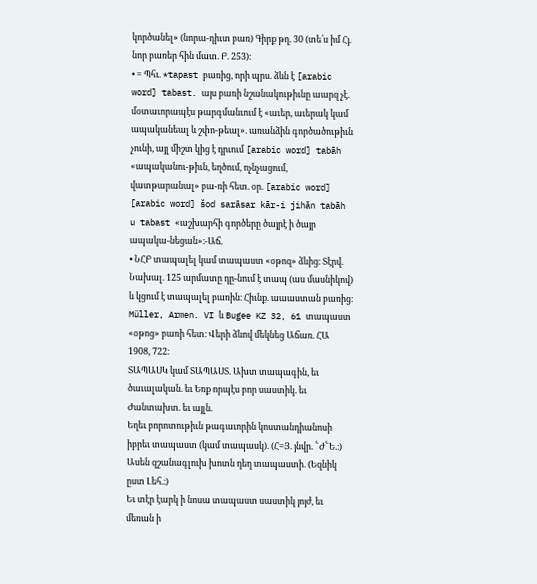կործանել» (նորա-դիւտ բառ) Գիրք թղ. 30 (տե՛ս իմ Հյ. նոր բառեր հին մատ. Բ. 253)։
• = Պհւ. *tapast բառից, որի պրս. ձևն է [arabic word] tabast. այս բառի նշանակութիւնը աարզ չէ. մօտաւորապէս թարգմանւում է «աւեր, աւերակ կամ ապականեալ և շփո-թեալ». առանձին գործածութիւն չունի, այլ միշտ կից է դրւում [arabic word] tabāh «ապականու-թիւն, եղծում, ոչնչացում, վատթարանալ» բա-ռի հետ. օր. [arabic word]  [arabic word] šod sarāsar kār-i jihān tabāh u tabast «աշխարհի գործերը ծայրէ ի ծայր ապակա-նեցան»։-Աճ.
• ՆՀԲ տապալել կամ տապաստ «օթոզ» ձևից։ Տէրվ. Նախալ. 125 արմատը դը-նում է տապ (աս մասնիկով) և կցում է տապալել բառին։ Հիւնք. աաաստան բառից։ Müller, Armen. VI և Bugee KZ 32, 61 տապաստ «օթոց» բառի հետ։ Վերի ձևով մեկնեց Աճառ. ՀԱ 1908, 722։
ՏԱՊԱՍԿ կամ ՏԱՊԱՍՏ. Ախտ տապագին, եւ ծաւալական. եւ Եռք որպէս բոր սաստիկ. եւ Ժանտախտ. եւ այլն.
Եղեւ բորոտութիւն թագաւորին կոստանդիանոսի իբրեւ տապաստ (կամ տապասկ). (Հ=Յ. յնվր. ՟Ժ՟Ե.։)
Ասեն զշանագլուխ խոտն դեղ տապաստի. (Եզնիկ ըստ Լեհ.։)
Եւ տէր էարկ ի նոսա տապաստ սաստիկ յոյժ, եւ մեռան ի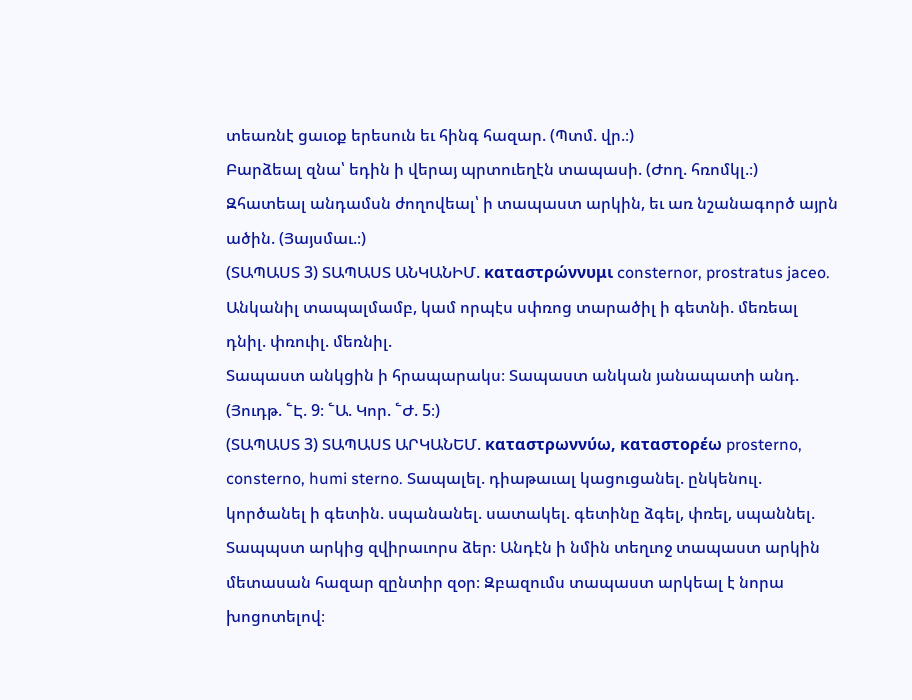տեառնէ ցաւօք երեսուն եւ հինգ հազար. (Պտմ. վր.։)
Բարձեալ զնա՝ եդին ի վերայ պրտուեղէն տապասի. (Ժող. հռոմկլ.։)
Զհատեալ անդամսն ժողովեալ՝ ի տապաստ արկին, եւ առ նշանագործ այրն ածին. (Յայսմաւ.։)
(ՏԱՊԱՍՏ 3) ՏԱՊԱՍՏ ԱՆԿԱՆԻՄ. καταστρώννυμι consternor, prostratus jaceo. Անկանիլ տապալմամբ, կամ որպէս սփռոց տարածիլ ի գետնի. մեռեալ դնիլ. փռուիլ. մեռնիլ.
Տապաստ անկցին ի հրապարակս։ Տապաստ անկան յանապատի անդ. (Յուդթ. ՟Է. 9։ ՟Ա. Կոր. ՟Ժ. 5։)
(ՏԱՊԱՍՏ 3) ՏԱՊԱՍՏ ԱՐԿԱՆԵՄ. καταστρωννύω, καταστορέω prosterno, consterno, humi sterno. Տապալել. դիաթաւալ կացուցանել. ընկենուլ. կործանել ի գետին. սպանանել. սատակել. գետինը ձգել, փռել, սպաննել.
Տապպստ արկից զվիրաւորս ձեր։ Անդէն ի նմին տեղւոջ տապաստ արկին մետասան հազար զընտիր զօր։ Զբազումս տապաստ արկեալ է նորա խոցոտելով։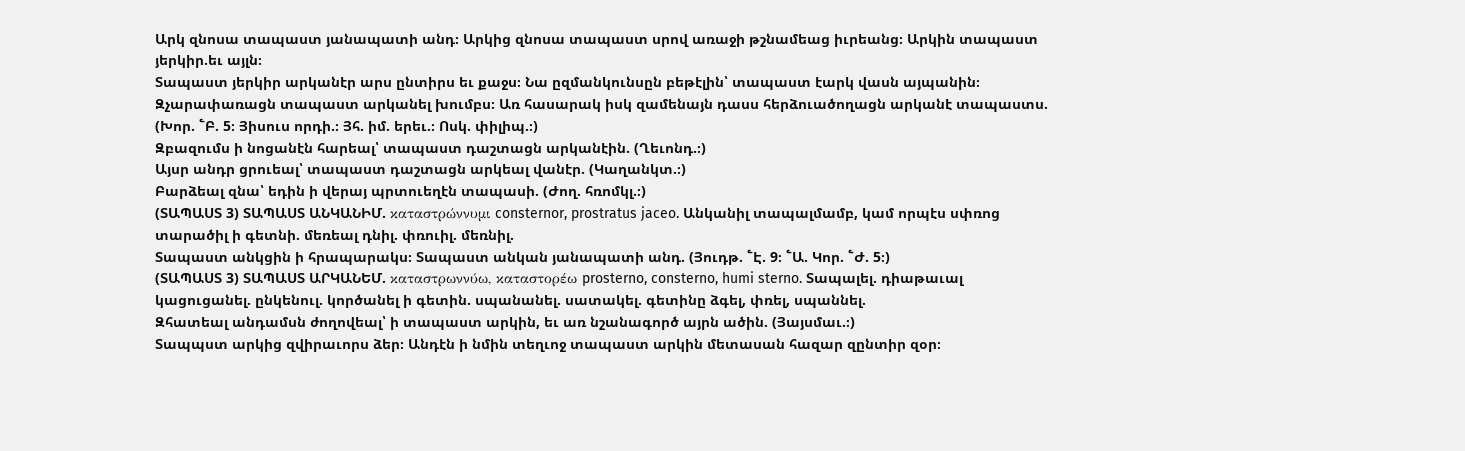Արկ զնոսա տապաստ յանապատի անդ։ Արկից զնոսա տապաստ սրով առաջի թշնամեաց իւրեանց։ Արկին տապաստ յերկիր.եւ այլն։
Տապաստ յերկիր արկանէր արս ընտիրս եւ քաջս։ Նա ըզմանկունսըն բեթէլին՝ տապաստ էարկ վասն այպանին։ Զչարափառացն տապաստ արկանել խումբս։ Առ հասարակ իսկ զամենայն դասս հերձուածողացն արկանէ տապաստս. (Խոր. ՟Բ. 5։ Յիսուս որդի.։ Յհ. իմ. երեւ.։ Ոսկ. փիլիպ.։)
Զբազումս ի նոցանէն հարեալ՝ տապաստ դաշտացն արկանէին. (Ղեւոնդ.։)
Այսր անդր ցրուեալ՝ տապաստ դաշտացն արկեալ վանէր. (Կաղանկտ.։)
Բարձեալ զնա՝ եդին ի վերայ պրտուեղէն տապասի. (Ժող. հռոմկլ.։)
(ՏԱՊԱՍՏ 3) ՏԱՊԱՍՏ ԱՆԿԱՆԻՄ. καταστρώννυμι consternor, prostratus jaceo. Անկանիլ տապալմամբ, կամ որպէս սփռոց տարածիլ ի գետնի. մեռեալ դնիլ. փռուիլ. մեռնիլ.
Տապաստ անկցին ի հրապարակս։ Տապաստ անկան յանապատի անդ. (Յուդթ. ՟Է. 9։ ՟Ա. Կոր. ՟Ժ. 5։)
(ՏԱՊԱՍՏ 3) ՏԱՊԱՍՏ ԱՐԿԱՆԵՄ. καταστρωννύω, καταστορέω prosterno, consterno, humi sterno. Տապալել. դիաթաւալ կացուցանել. ընկենուլ. կործանել ի գետին. սպանանել. սատակել. գետինը ձգել, փռել, սպաննել.
Զհատեալ անդամսն ժողովեալ՝ ի տապաստ արկին, եւ առ նշանագործ այրն ածին. (Յայսմաւ.։)
Տապպստ արկից զվիրաւորս ձեր։ Անդէն ի նմին տեղւոջ տապաստ արկին մետասան հազար զընտիր զօր։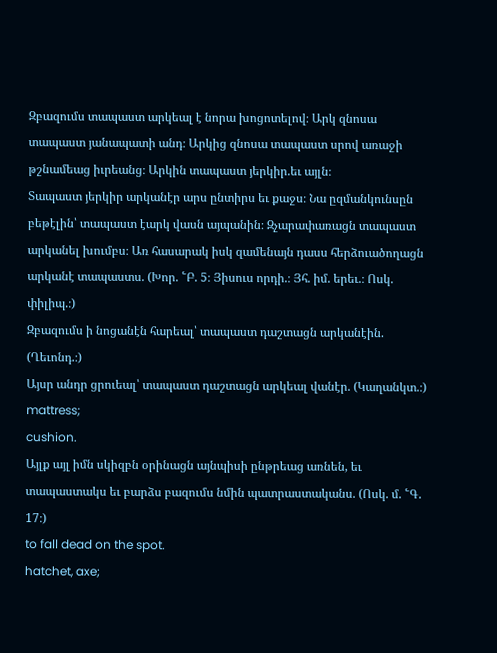Զբազումս տապաստ արկեալ է նորա խոցոտելով։ Արկ զնոսա տապաստ յանապատի անդ։ Արկից զնոսա տապաստ սրով առաջի թշնամեաց իւրեանց։ Արկին տապաստ յերկիր.եւ այլն։
Տապաստ յերկիր արկանէր արս ընտիրս եւ քաջս։ Նա ըզմանկունսըն բեթէլին՝ տապաստ էարկ վասն այպանին։ Զչարափառացն տապաստ արկանել խումբս։ Առ հասարակ իսկ զամենայն դասս հերձուածողացն արկանէ տապաստս. (Խոր. ՟Բ. 5։ Յիսուս որդի.։ Յհ. իմ. երեւ.։ Ոսկ. փիլիպ.։)
Զբազումս ի նոցանէն հարեալ՝ տապաստ դաշտացն արկանէին. (Ղեւոնդ.։)
Այսր անդր ցրուեալ՝ տապաստ դաշտացն արկեալ վանէր. (Կաղանկտ.։)
mattress;
cushion.
Այլք այլ իմն սկիզբն օրինացն այնպիսի ընթրեաց առնեն, եւ տապաստակս եւ բարձս բազումս նմին պատրաստականս. (Ոսկ. մ. ՟Գ. 17։)
to fall dead on the spot.
hatchet, axe;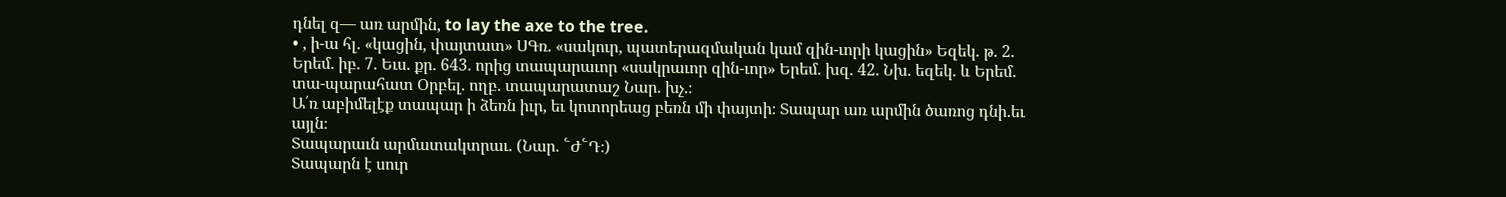դնել զ— առ արմին, to lay the axe to the tree.
• , ի-ա հլ. «կացին, փայտատ» ՍԳռ. «սակուր, պատերազմական կամ զին-ւորի կացին» Եզեկ. թ. 2. Երեմ. իբ. 7. Եւս. քր. 643. որից տապարաւոր «սակրաւոր զին-ւոր» Երեմ. խզ. 42. Նխ. եզեկ. և Երեմ. տա-պարահատ Օրբել. ողբ. տապարատաշ Նար. խչ.։
Ա՛ռ աբիմելէք տապար ի ձեռն իւր, եւ կոտորեաց բեռն մի փայտի։ Տապար առ արմին ծառոց դնի.եւ այլն։
Տապարաւն արմատակտրաւ. (Նար. ՟Ժ՟Դ։)
Տապարն է սուր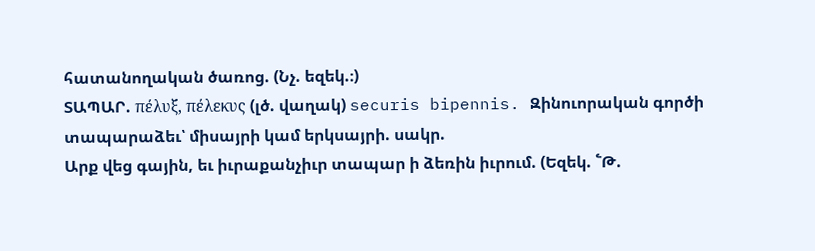հատանողական ծառոց. (Նչ. եզեկ.։)
ՏԱՊԱՐ. πέλυξ, πέλεκυς (լծ. վաղակ) securis bipennis. Զինուորական գործի տապարաձեւ՝ միսայրի կամ երկսայրի. սակր.
Արք վեց գային, եւ իւրաքանչիւր տապար ի ձեռին իւրում. (Եզեկ. ՟Թ.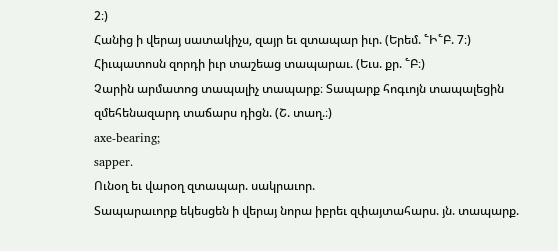2։)
Հանից ի վերայ սատակիչս, զայր եւ զտապար իւր. (Երեմ. ՟Ի՟Բ. 7։)
Հիւպատոսն զորդի իւր տաշեաց տապարաւ. (Եւս. քր. ՟Բ։)
Չարին արմատոց տապալիչ տապարք։ Տապարք հոգւոյն տապալեցին զմեհենազարդ տաճարս դիցն. (Շ. տաղ.։)
axe-bearing;
sapper.
Ունօղ եւ վարօղ զտապար. սակրաւոր.
Տապարաւորք եկեսցեն ի վերայ նորա իբրեւ զփայտահարս. յն. տապարք.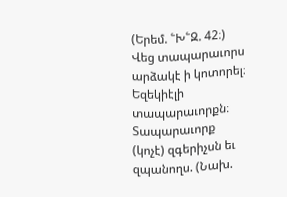(Երեմ. ՟Խ՟Զ. 42։)
Վեց տապարաւորս արձակէ ի կոտորել։ Եզեկիէլի տապարաւորքն։ Տապարաւորք (կոչէ) զգերիչսն եւ զպանողս. (Նախ.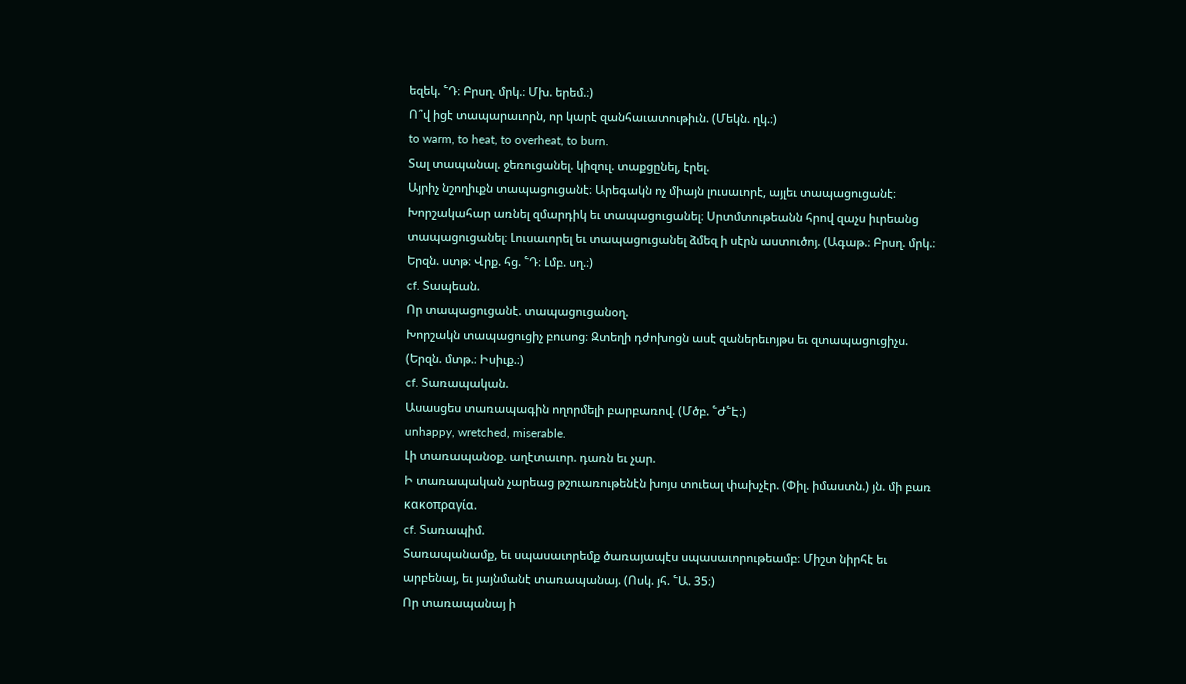եզեկ. ՟Դ։ Բրսղ. մրկ.։ Մխ. երեմ.։)
Ո՞վ իցէ տապարաւորն, որ կարէ զանհաւատութիւն. (Մեկն. ղկ.։)
to warm, to heat, to overheat, to burn.
Տալ տապանալ. ջեռուցանել. կիզուլ. տաքցընել, էրել.
Այրիչ նշողիւքն տապացուցանէ։ Արեգակն ոչ միայն լուսաւորէ, այլեւ տապացուցանէ։ Խորշակահար առնել զմարդիկ եւ տապացուցանել։ Սրտմտութեանն հրով զաչս իւրեանց տապացուցանել։ Լուսաւորել եւ տապացուցանել ձմեզ ի սէրն աստուծոյ. (Ագաթ.։ Բրսղ. մրկ.։ Երզն. ստթ։ Վրք. հց. ՟Դ։ Լմբ. սղ.։)
cf. Տապեան.
Որ տապացուցանէ. տապացուցանօղ.
Խորշակն տապացուցիչ բուսոց։ Զտեղի դժոխոցն ասէ զաներեւոյթս եւ զտապացուցիչս. (Երզն. մտթ.։ Իսիւք.։)
cf. Տառապական.
Ասասցես տառապագին ողորմելի բարբառով. (Մծբ. ՟Ժ՟Է։)
unhappy, wretched, miserable.
Լի տառապանօք. աղէտաւոր. դառն եւ չար.
Ի տառապական չարեաց թշուառութենէն խոյս տուեալ փախչէր. (Փիլ. իմաստն.) յն. մի բառ κακοπραγία.
cf. Տառապիմ.
Տառապանամք, եւ սպասաւորեմք ծառայապէս սպասաւորութեամբ։ Միշտ նիրհէ եւ արբենայ, եւ յայնմանէ տառապանայ. (Ոսկ. յհ. ՟Ա. 35։)
Որ տառապանայ ի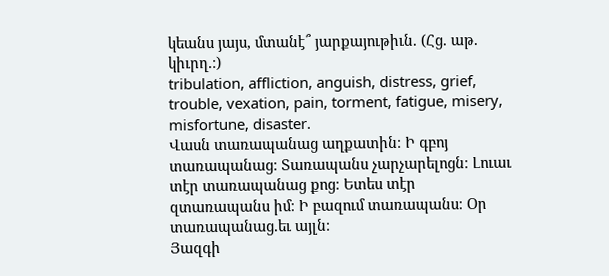կեանս յայս, մտանէ՞ յարքայութիւն. (Հց. աթ. կիւրղ.։)
tribulation, affliction, anguish, distress, grief, trouble, vexation, pain, torment, fatigue, misery, misfortune, disaster.
Վասն տառապանաց աղքատին։ Ի գբոյ տառապանաց։ Տառապանս չարչարելոցն։ Լուաւ տէր տառապանաց քոց։ Ետես տէր զտառապանս իմ։ Ի բազում տառապանս։ Օր տառապանաց.եւ այլն։
Յազգի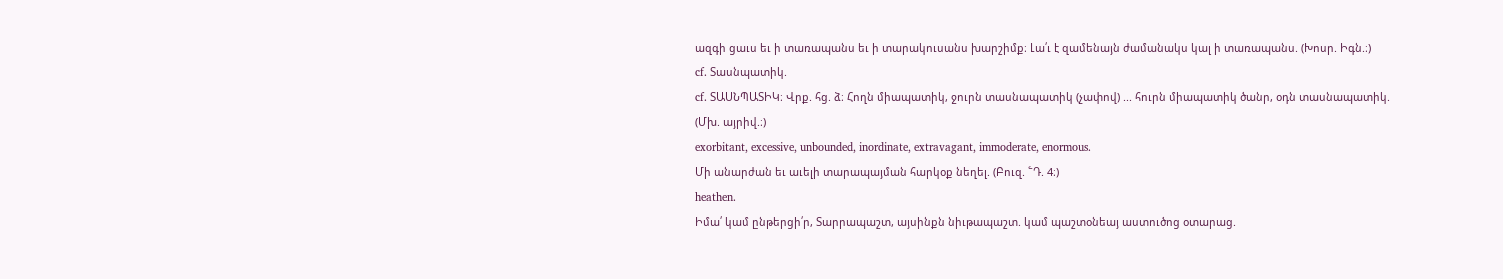ազգի ցաւս եւ ի տառապանս եւ ի տարակուսանս խարշիմք։ Լա՛ւ է զամենայն ժամանակս կալ ի տառապանս. (Խոսր. Իգն.։)
cf. Տասնպատիկ.
cf. ՏԱՍՆՊԱՏԻԿ։ Վրք. հց. ձ։ Հողն միապատիկ, ջուրն տասնապատիկ (չափով) ... հուրն միապատիկ ծանր, օդն տասնապատիկ. (Մխ. այրիվ.։)
exorbitant, excessive, unbounded, inordinate, extravagant, immoderate, enormous.
Մի անարժան եւ աւելի տարապայման հարկօք նեղել. (Բուզ. ՟Դ. 4։)
heathen.
Իմա՛ կամ ընթերցի՛ր, Տարրապաշտ, այսինքն նիւթապաշտ. կամ պաշտօնեայ աստուծոց օտարաց.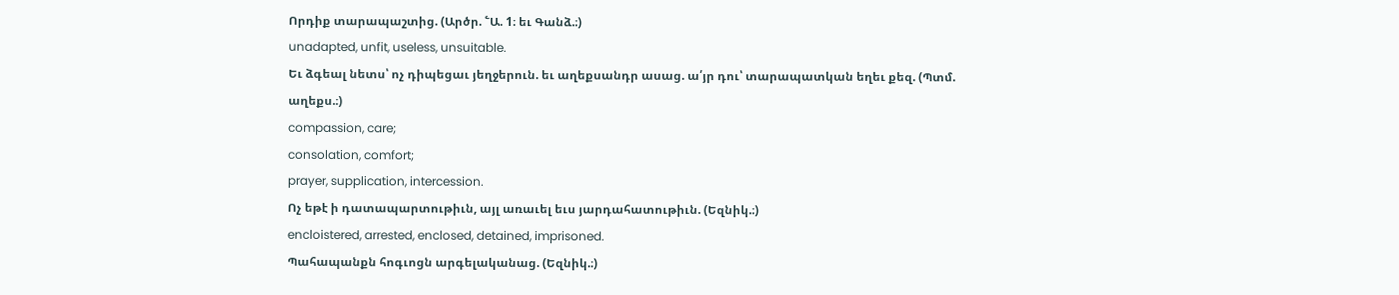Որդիք տարապաշտից. (Արծր. ՟Ա. 1։ եւ Գանձ.։)
unadapted, unfit, useless, unsuitable.
Եւ ձգեալ նետս՝ ոչ դիպեցաւ յեղջերուն. եւ աղեքսանդր ասաց. ա՛յր դու՝ տարապատկան եղեւ քեզ. (Պտմ. աղեքս.։)
compassion, care;
consolation, comfort;
prayer, supplication, intercession.
Ոչ եթէ ի դատապարտութիւն, այլ առաւել եւս յարդահատութիւն. (Եզնիկ.։)
encloistered, arrested, enclosed, detained, imprisoned.
Պահապանքն հոգւոցն արգելականաց. (Եզնիկ.։)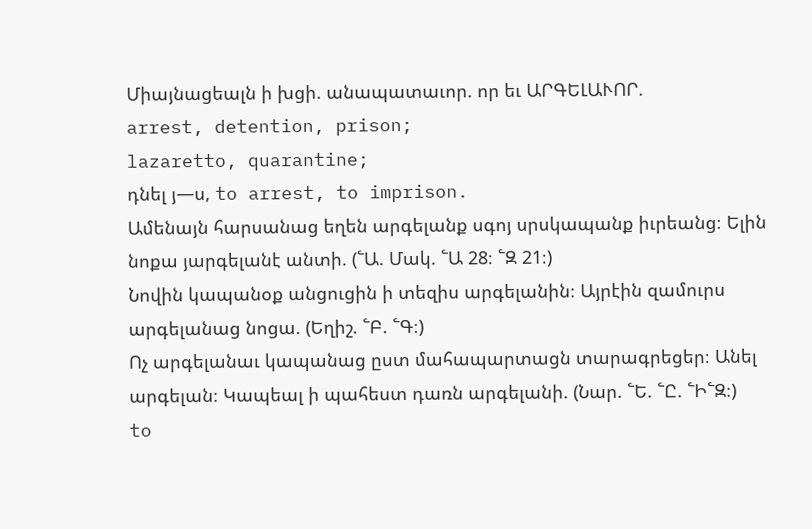Միայնացեալն ի խցի. անապատաւոր. որ եւ ԱՐԳԵԼԱՒՈՐ.
arrest, detention, prison;
lazaretto, quarantine;
դնել յ—ս, to arrest, to imprison.
Ամենայն հարսանաց եղեն արգելանք սգոյ սրսկապանք իւրեանց։ Ելին նոքա յարգելանէ անտի. (՟Ա. Մակ. ՟Ա 28։ ՟Զ 21։)
Նովին կապանօք անցուցին ի տեզիս արգելանին։ Այրէին զամուրս արգելանաց նոցա. (Եղիշ. ՟Բ. ՟Գ։)
Ոչ արգելանաւ կապանաց ըստ մահապարտացն տարագրեցեր։ Անել արգելան։ Կապեալ ի պահեստ դառն արգելանի. (Նար. ՟Ե. ՟Ը. ՟Ի՟Զ։)
to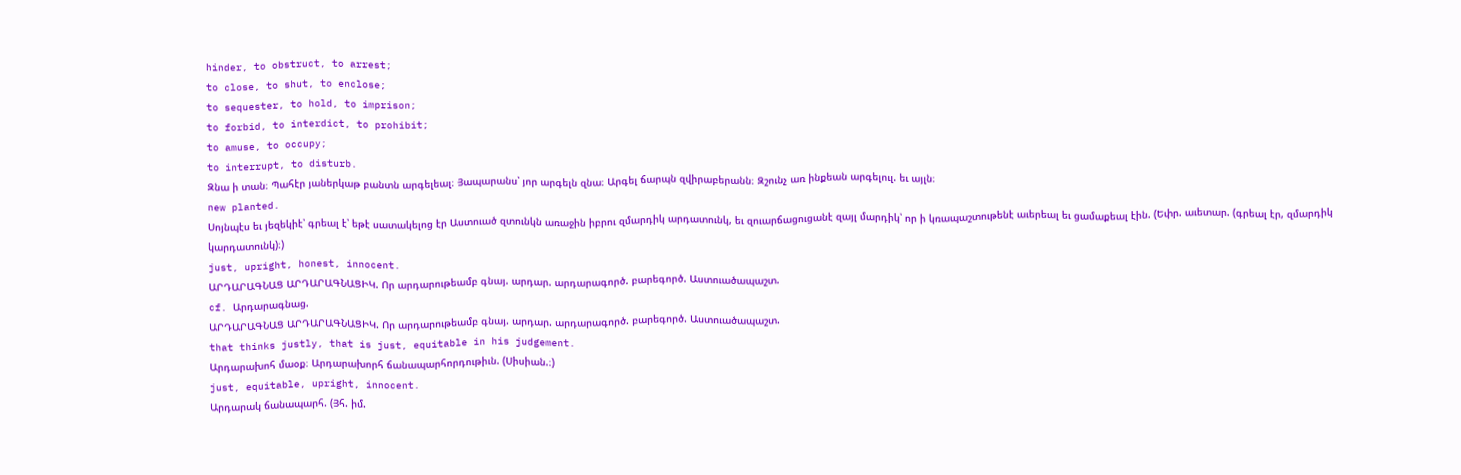hinder, to obstruct, to arrest;
to close, to shut, to enclose;
to sequester, to hold, to imprison;
to forbid, to interdict, to prohibit;
to amuse, to occupy;
to interrupt, to disturb.
Զնա ի տան։ Պահէր յաներկաթ բանտն արգելեալ։ Յապարանս՝ յոր արգելն զնա։ Արգել ճարպն զվիրաբերանն։ Զշունչ առ ինքեան արգելուլ. եւ այլն։
new planted.
Սոյնպէս եւ յեզեկիէ՝ գրեալ է՝ եթէ սատակելոց էր Աստուած զտունկն առաջին իբրու զմարդիկ արդատունկ, եւ զուարճացուցանէ զայլ մարդիկ՝ որ ի կռապաշտութենէ աւերեալ եւ ցամաքեալ էին. (Եփր. աւետար. (գրեալ էր, զմարդիկ կարդատունկ)։)
just, upright, honest, innocent.
ԱՐԴԱՐԱԳՆԱՑ ԱՐԴԱՐԱԳՆԱՑԻԿ. Որ արդարութեամբ գնայ. արդար. արդարագործ. բարեգործ. Աստուածապաշտ.
cf. Արդարագնաց.
ԱՐԴԱՐԱԳՆԱՑ ԱՐԴԱՐԱԳՆԱՑԻԿ. Որ արդարութեամբ գնայ. արդար. արդարագործ. բարեգործ. Աստուածապաշտ.
that thinks justly, that is just, equitable in his judgement.
Արդարախոհ մաօք։ Արդարախորհ ճանապարհորդութիւն. (Սիսիան.։)
just, equitable, upright, innocent.
Արդարակ ճանապարհ. (Յհ. իմ.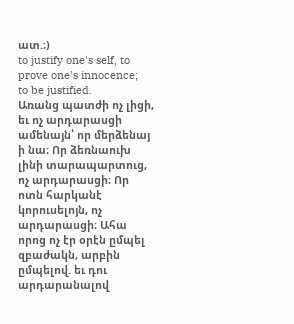ատ.։)
to justify one's self, to prove one's innocence;
to be justified.
Առանց պատժի ոչ լիցի, եւ ոչ արդարասցի ամենայն՝ որ մերձենայ ի նա։ Որ ձեռնաուխ լինի տարապարտուց, ոչ արդարասցի։ Որ ոտն հարկանէ կորուսելոյն, ոչ արդարասցի։ Ահա որոց ոչ էր օրէն ըմպել զբաժակն, արբին ըմպելով. եւ դու արդարանալով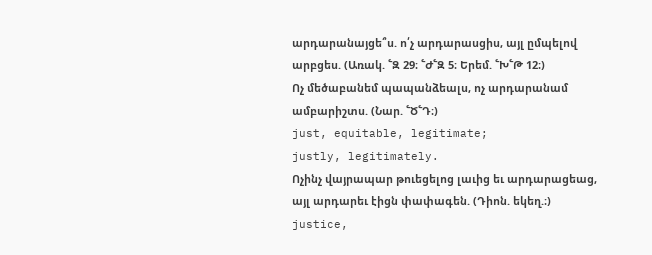արդարանայցե՞ս. ո՛չ արդարասցիս, այլ ըմպելով արբցես. (Առակ. ՟Զ 29։ ՟Ժ՟Զ 5։ Երեմ. ՟Խ՟Թ 12։)
Ոչ մեծաբանեմ պապանձեալս, ոչ արդարանամ ամբարիշտս. (Նար. ՟Ծ՟Դ։)
just, equitable, legitimate;
justly, legitimately.
Ոչինչ վայրապար թուեցելոց լաւից եւ արդարացեաց, այլ արդարեւ էիցն փափագեն. (Դիոն. եկեղ.։)
justice,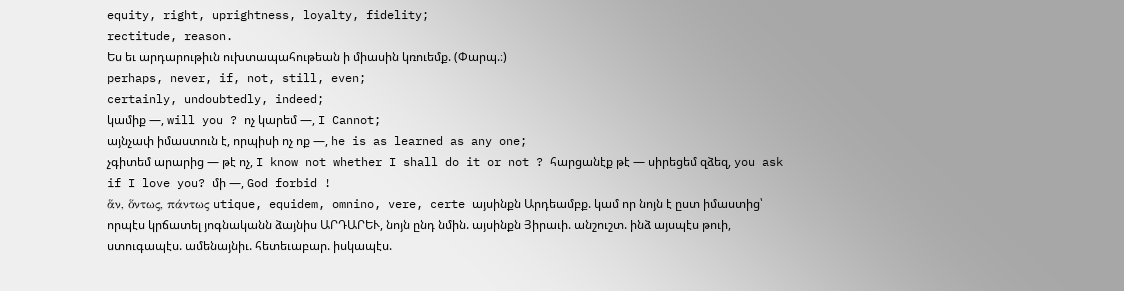equity, right, uprightness, loyalty, fidelity;
rectitude, reason.
Ես եւ արդարութիւն ուխտապահութեան ի միասին կռուեմք. (Փարպ.։)
perhaps, never, if, not, still, even;
certainly, undoubtedly, indeed;
կամիք —, will you ? ոչ կարեմ —, I Cannot;
այնչափ իմաստուն է, որպիսի ոչ ոք —, he is as learned as any one;
չգիտեմ արարից — թէ ոչ, I know not whether I shall do it or not ? հարցանէք թէ — սիրեցեմ զձեզ, you ask if I love you? մի —, God forbid !
ἅν, ὅντως, πάντως utique, equidem, omnino, vere, certe այսինքն Արդեամբք. կամ որ նոյն է ըստ իմաստից՝ որպէս կրճատել յոգնականն ձայնիս ԱՐԴԱՐԵՒ, նոյն ընդ նմին. այսինքն Յիրաւի. անշուշտ. ինձ այսպէս թուի, ստուգապէս. ամենայնիւ. հետեւաբար. իսկապէս.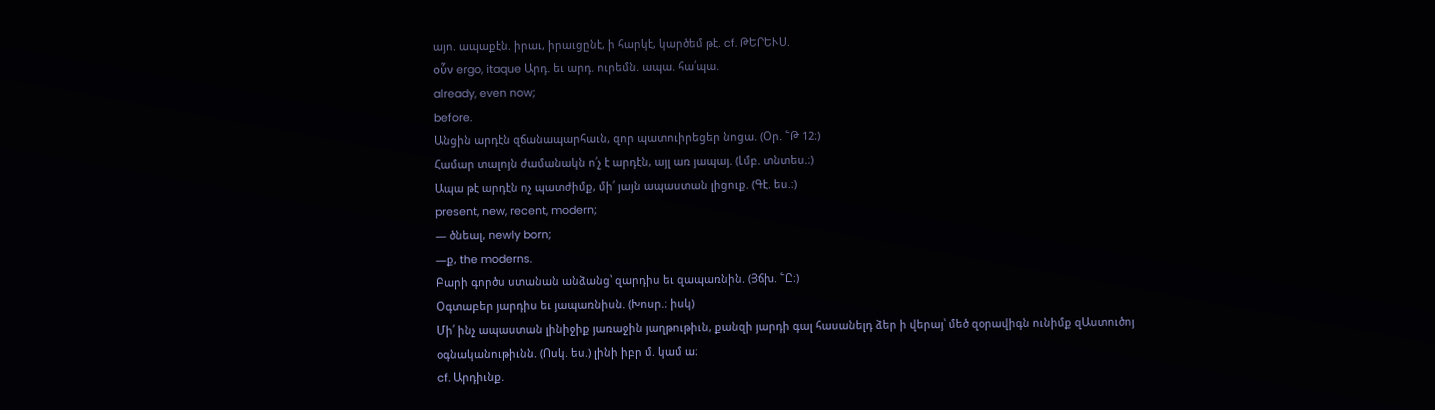այո. ապաքէն. իրաւ, իրաւցընէ, ի հարկէ, կարծեմ թէ. cf. ԹԵՐԵՒՍ.
οὗν ergo, itaque Արդ. եւ արդ. ուրեմն. ապա. հա՛պա.
already, even now;
before.
Անցին արդէն զճանապարհաւն, զոր պատուիրեցեր նոցա. (Օր. ՟Թ 12։)
Համար տալոյն ժամանակն ո՛չ է արդէն, այլ առ յապայ. (Լմբ. տնտես.։)
Ապա թէ արդէն ոչ պատժիմք, մի՛ յայն ապաստան լիցուք. (Գէ. ես.։)
present, new, recent, modern;
— ծնեալ, newly born;
—ք, the moderns.
Բարի գործս ստանան անձանց՝ զարդիս եւ զապառնին. (Յճխ. ՟Ը։)
Օգտաբեր յարդիս եւ յապառնիսն. (Խոսր.։ իսկ)
Մի՛ ինչ ապաստան լինիջիք յառաջին յաղթութիւն, քանզի յարդի գալ հասանելդ ձեր ի վերայ՝ մեծ զօրավիգն ունիմք զԱստուծոյ օգնականութիւնն. (Ոսկ. ես.) լինի իբր մ. կամ ա։
cf. Արդիւնք.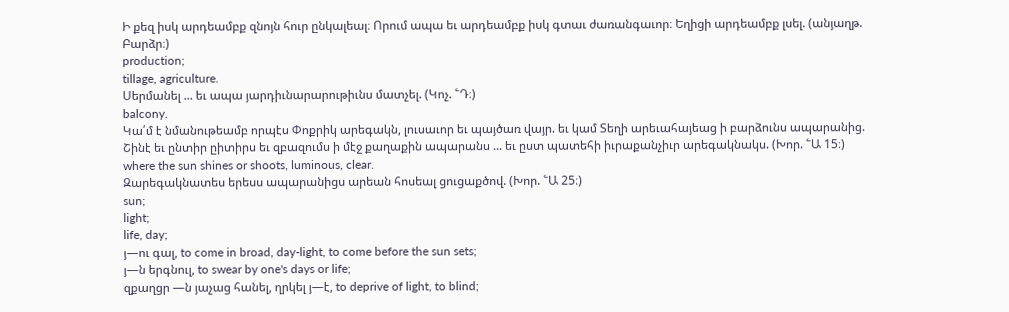Ի քեզ իսկ արդեամբք զնոյն հուր ընկալեալ։ Որում ապա եւ արդեամբք իսկ գտաւ ժառանգաւոր։ Եղիցի արդեամբք լսել. (անյաղթ. Բարձր։)
production;
tillage, agriculture.
Սերմանել ... եւ ապա յարդիւնարարութիւնս մատչել. (Կոչ. ՟Դ։)
balcony.
Կա՛մ է նմանութեամբ որպէս Փոքրիկ արեգակն, լուսաւոր եւ պայծառ վայր. եւ կամ Տեղի արեւահայեաց ի բարձունս ապարանից.
Շինէ եւ ընտիր ըիտիրս եւ զբազումս ի մէջ քաղաքին ապարանս ... եւ ըստ պատեհի իւրաքանչիւր արեգակնակս. (Խոր. ՟Ա 15։)
where the sun shines or shoots, luminous, clear.
Զարեգակնատես երեսս ապարանիցս արեան հոսեալ ցուցաքծով. (Խոր. ՟Ա 25։)
sun;
light;
life, day;
յ—ու գալ, to come in broad, day-light, to come before the sun sets;
յ—ն երգնուլ, to swear by one's days or life;
զքաղցր —ն յաչաց հանել, ղրկել յ—է, to deprive of light, to blind;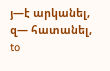յ—է արկանել, զ— հատանել, to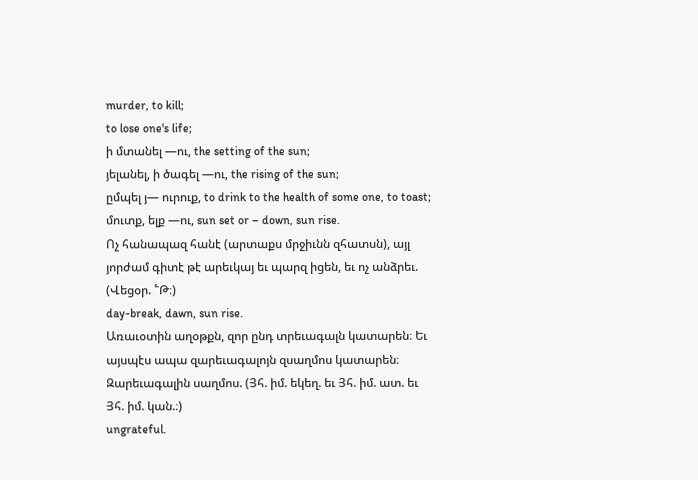murder, to kill;
to lose one's life;
ի մտանել —ու, the setting of the sun;
յելանել, ի ծագել —ու, the rising of the sun;
ըմպել յ— ուրուք, to drink to the health of some one, to toast;
մուտք, ելք —ու, sun set or – down, sun rise.
Ոչ հանապազ հանէ (արտաքս մրջիւնն զհատսն), այլ յորժամ գիտէ թէ արեւկայ եւ պարզ իցեն, եւ ոչ անձրեւ. (Վեցօր. ՟Թ։)
day-break, dawn, sun rise.
Առաւօտին աղօթքն, զոր ընդ տրեւագալն կատարեն։ Եւ այսպէս ապա զարեւագալոյն զսաղմոս կատարեն։ Զարեւագալին սաղմոս. (Յհ. իմ. եկեղ. եւ Յհ. իմ. ատ. եւ Յհ. իմ. կան.։)
ungrateful.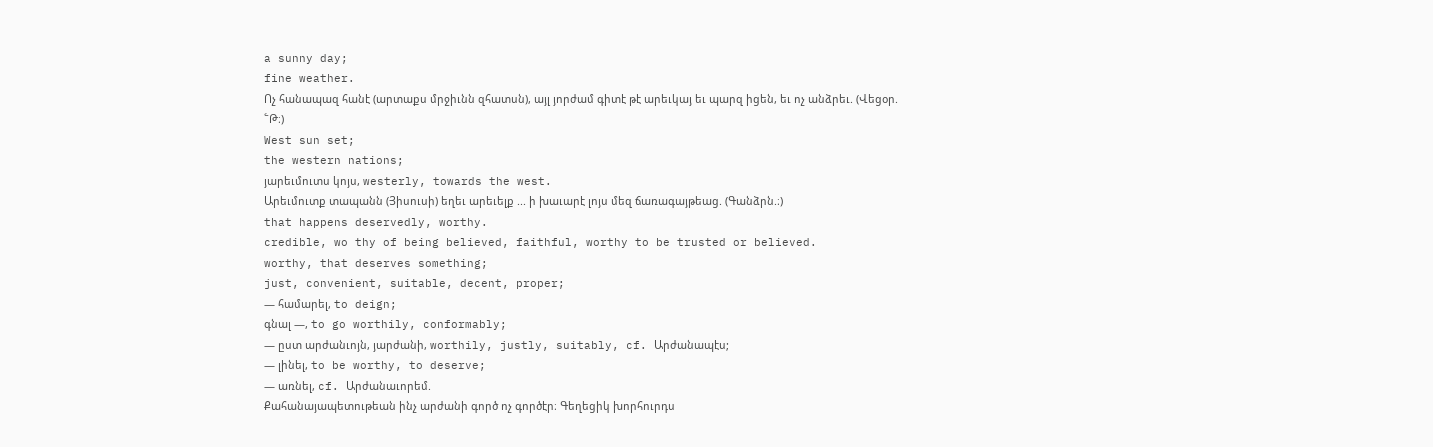a sunny day;
fine weather.
Ոչ հանապազ հանէ (արտաքս մրջիւնն զհատսն), այլ յորժամ գիտէ թէ արեւկայ եւ պարզ իցեն, եւ ոչ անձրեւ. (Վեցօր. ՟Թ։)
West sun set;
the western nations;
յարեւմուտս կոյս, westerly, towards the west.
Արեւմուտք տապանն (Յիսուսի) եղեւ արեւելք ... ի խաւարէ լոյս մեզ ճառագայթեաց. (Գանձրն.։)
that happens deservedly, worthy.
credible, wo thy of being believed, faithful, worthy to be trusted or believed.
worthy, that deserves something;
just, convenient, suitable, decent, proper;
— համարել, to deign;
գնալ —, to go worthily, conformably;
— ըստ արժանւոյն, յարժանի, worthily, justly, suitably, cf. Արժանապէս;
— լինել, to be worthy, to deserve;
— առնել, cf. Արժանաւորեմ.
Քահանայապետութեան ինչ արժանի գործ ոչ գործէր։ Գեղեցիկ խորհուրդս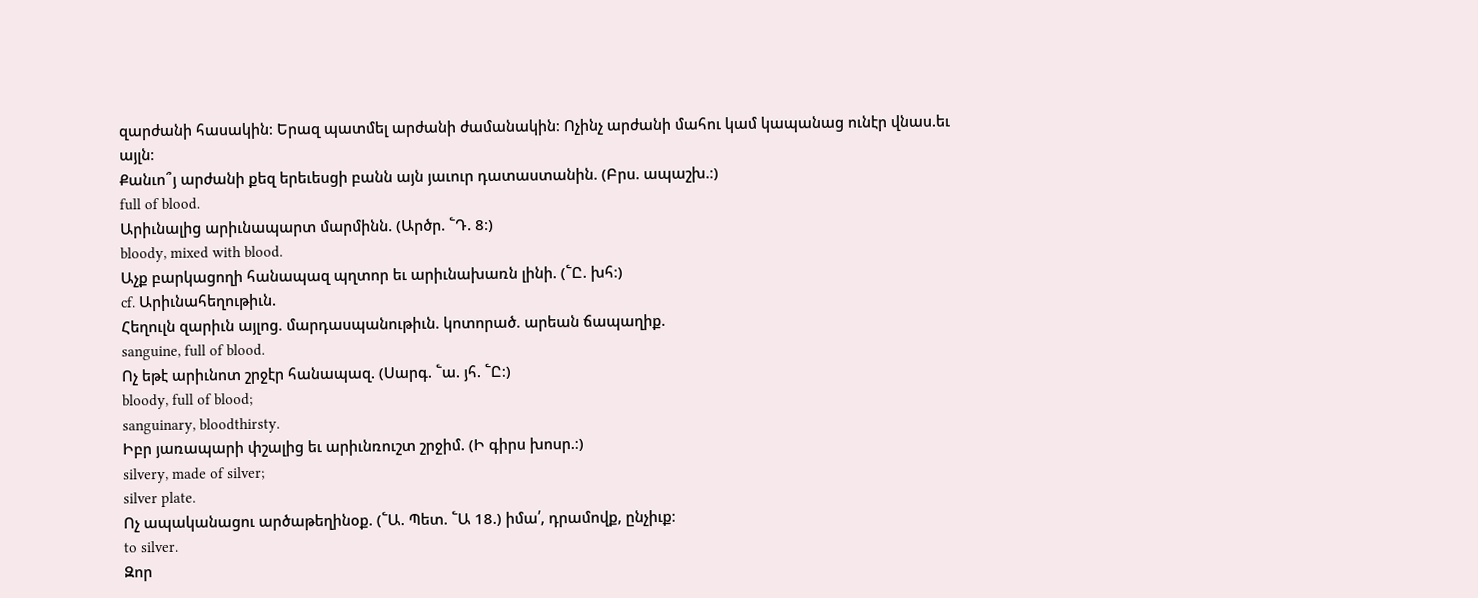զարժանի հասակին։ Երազ պատմել արժանի ժամանակին։ Ոչինչ արժանի մահու կամ կապանաց ունէր վնաս.եւ այլն։
Քանւո՞յ արժանի քեզ երեւեսցի բանն այն յաւուր դատաստանին. (Բրս. ապաշխ.։)
full of blood.
Արիւնալից արիւնապարտ մարմինն. (Արծր. ՟Դ. 8։)
bloody, mixed with blood.
Աչք բարկացողի հանապազ պղտոր եւ արիւնախառն լինի. (՟Ը. խհ։)
cf. Արիւնահեղութիւն.
Հեղուլն զարիւն այլոց. մարդասպանութիւն. կոտորած. արեան ճապաղիք.
sanguine, full of blood.
Ոչ եթէ արիւնոտ շրջէր հանապազ. (Սարգ. ՟ա. յհ. ՟Ը։)
bloody, full of blood;
sanguinary, bloodthirsty.
Իբր յառապարի փշալից եւ արիւնռուշտ շրջիմ. (Ի գիրս խոսր.։)
silvery, made of silver;
silver plate.
Ոչ ապականացու արծաթեղինօք. (՟Ա. Պետ. ՟Ա 18.) իմա՛, դրամովք, ընչիւք։
to silver.
Զոր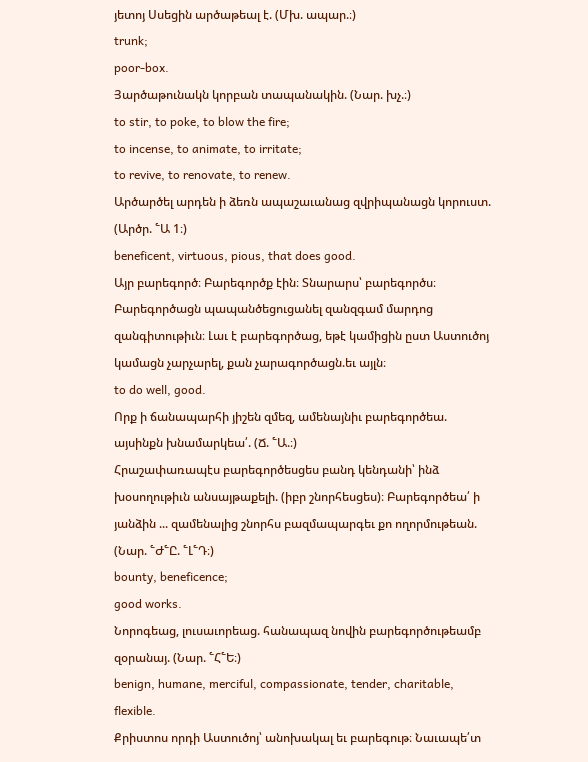յետոյ Սսեցին արծաթեալ է. (Մխ. ապար.։)
trunk;
poor-box.
Յարծաթունակն կորբան տապանակին. (Նար. խչ.։)
to stir, to poke, to blow the fire;
to incense, to animate, to irritate;
to revive, to renovate, to renew.
Արծարծել արդեն ի ձեռն ապաշաւանաց զվրիպանացն կորուստ. (Արծր. ՟Ա 1։)
beneficent, virtuous, pious, that does good.
Այր բարեգործ։ Բարեգործք էին։ Տնարարս՝ բարեգործս։ Բարեգործացն պապանծեցուցանել զանզգամ մարդոց զանգիտութիւն։ Լաւ է բարեգործաց, եթէ կամիցին ըստ Աստուծոյ կամացն չարչարել, քան չարագործացն.եւ այլն։
to do well, good.
Որք ի ճանապարհի յիշեն զմեզ, ամենայնիւ բարեգործեա. այսինքն խնամարկեա՛. (Ճ. ՟Ա.։)
Հրաշափառապէս բարեգործեսցես բանդ կենդանի՝ ինձ խօսողութիւն անսայթաքելի. (իբր շնորհեսցես)։ Բարեգործեա՛ ի յանձին ... զամենալից շնորհս բազմապարգեւ քո ողորմութեան. (Նար. ՟Ժ՟Ը. ՟Լ՟Դ։)
bounty, beneficence;
good works.
Նորոգեաց, լուսաւորեաց. հանապազ նովին բարեգործութեամբ զօրանայ. (Նար. ՟Հ՟Ե։)
benign, humane, merciful, compassionate, tender, charitable, flexible.
Քրիստոս որդի Աստուծոյ՝ անոխակալ եւ բարեգութ։ Նաւապե՛տ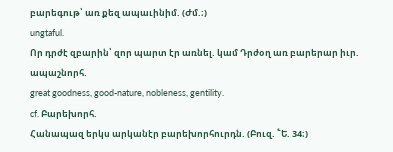բարեգութ՝ առ քեզ ապաւինիմ. (Ժմ.։)
ungtaful.
Որ դրժէ զբարին՝ զոր պարտ էր առնել. կամ Դրժօղ առ բարերար իւր. ապաշնորհ.
great goodness, good-nature, nobleness, gentility.
cf. Բարեխորհ.
Հանապազ երկս արկանէր բարեխորհուրդն. (Բուզ. ՟Ե. 34։)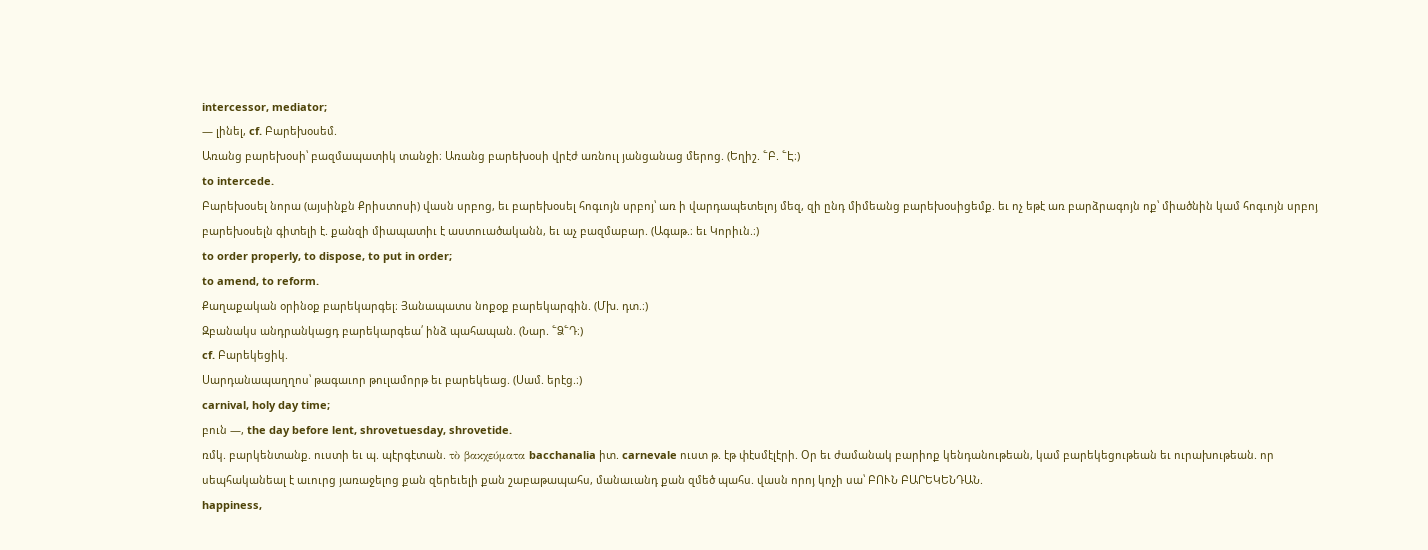intercessor, mediator;
— լինել, cf. Բարեխօսեմ.
Առանց բարեխօսի՝ բազմապատիկ տանջի։ Առանց բարեխօսի վրէժ առնուլ յանցանաց մերոց. (Եղիշ. ՟Բ. ՟Է։)
to intercede.
Բարեխօսել նորա (այսինքն Քրիստոսի) վասն սրբոց, եւ բարեխօսել հոգւոյն սրբոյ՝ առ ի վարդապետելոյ մեզ, զի ընդ միմեանց բարեխօսիցեմք. եւ ոչ եթէ առ բարձրագոյն ոք՝ միածնին կամ հոգւոյն սրբոյ բարեխօսելն գիտելի է. քանզի միապատիւ է աստուածականն, եւ աչ բազմաբար. (Ագաթ.։ եւ Կորիւն.։)
to order properly, to dispose, to put in order;
to amend, to reform.
Քաղաքական օրինօք բարեկարգել։ Յանապատս նոքօք բարեկարգին. (Մխ. դտ.։)
Զբանակս անդրանկացդ բարեկարգեա՛ ինձ պահապան. (Նար. ՟Ձ՟Դ։)
cf. Բարեկեցիկ.
Սարդանապաղղոս՝ թագաւոր թուլամորթ եւ բարեկեաց. (Սամ. երէց.։)
carnival, holy day time;
բուն —, the day before lent, shrovetuesday, shrovetide.
ռմկ. բարկենտանք. ուստի եւ պ. պէրգէտան. τὸ βακχεύματα bacchanalia իտ. carnevale ուստ թ. էթ փէսմէլէրի. Օր եւ ժամանակ բարիոք կենդանութեան, կամ բարեկեցութեան եւ ուրախութեան. որ սեպհականեալ է աւուրց յառաջելոց քան զերեւելի քան շաբաթապահս, մանաւանդ քան զմեծ պահս. վասն որոյ կոչի սա՝ ԲՈՒՆ ԲԱՐԵԿԵՆԴԱՆ.
happiness,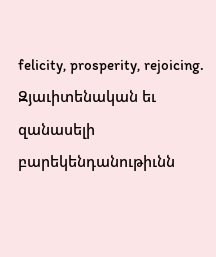felicity, prosperity, rejoicing.
Զյաւիտենական եւ զանասելի բարեկենդանութիւնն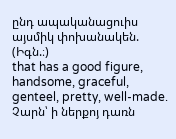ընդ ապականացուիս այսմիկ փոխանակեն. (Իգն.։)
that has a good figure, handsome, graceful, genteel, pretty, well-made.
Չարն՝ ի ներքոյ դառն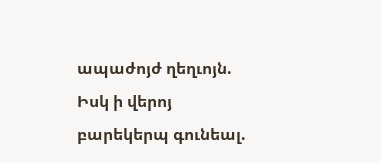ապաժոյժ ղեղւոյն. Իսկ ի վերոյ բարեկերպ գունեալ.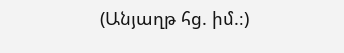(Անյաղթ հց. իմ.։)